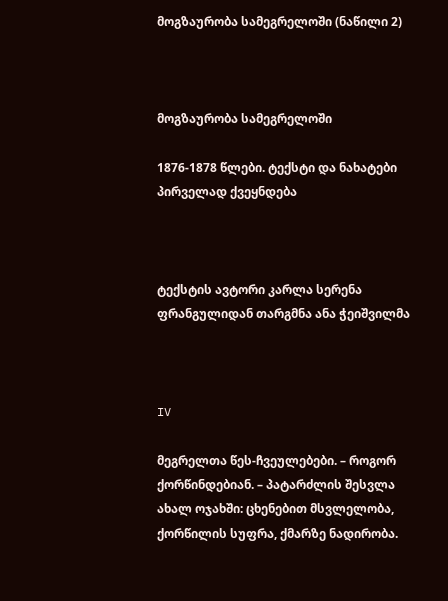მოგზაურობა სამეგრელოში (ნაწილი 2)



მოგზაურობა სამეგრელოში

1876-1878 წლები. ტექსტი და ნახატები პირველად ქვეყნდება



ტექსტის ავტორი კარლა სერენა
ფრანგულიდან თარგმნა ანა ჭეიშვილმა



IV

მეგრელთა წეს-ჩვეულებები. – როგორ ქორწინდებიან. – პატარძლის შესვლა ახალ ოჯახში: ცხენებით მსვლელობა, ქორწილის სუფრა, ქმარზე ნადირობა.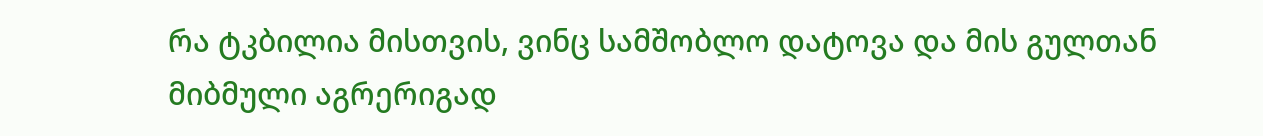რა ტკბილია მისთვის, ვინც სამშობლო დატოვა და მის გულთან მიბმული აგრერიგად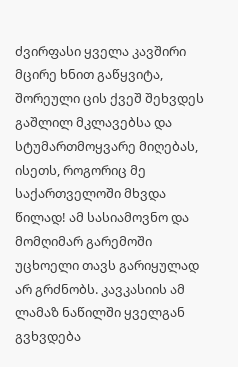ძვირფასი ყველა კავშირი მცირე ხნით გაწყვიტა, შორეული ცის ქვეშ შეხვდეს გაშლილ მკლავებსა და სტუმართმოყვარე მიღებას, ისეთს, როგორიც მე საქართველოში მხვდა წილად! ამ სასიამოვნო და მომღიმარ გარემოში უცხოელი თავს გარიყულად არ გრძნობს. კავკასიის ამ ლამაზ ნაწილში ყველგან გვხვდება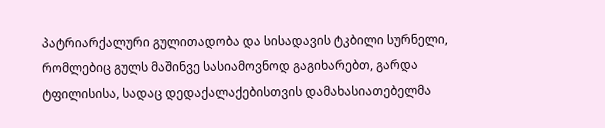პატრიარქალური გულითადობა და სისადავის ტკბილი სურნელი, რომლებიც გულს მაშინვე სასიამოვნოდ გაგიხარებთ, გარდა ტფილისისა, სადაც დედაქალაქებისთვის დამახასიათებელმა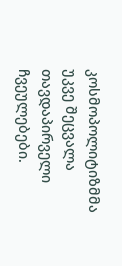კოსმოპოლიტიზმმა უკვე შეცვალა თავდაპირველი ჩვეულებები.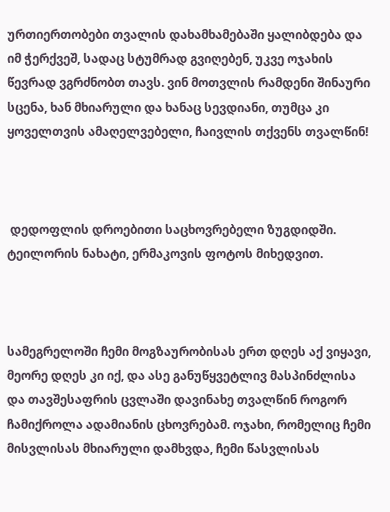ურთიერთობები თვალის დახამხამებაში ყალიბდება და იმ ჭერქვეშ, სადაც სტუმრად გვიღებენ, უკვე ოჯახის წევრად ვგრძნობთ თავს. ვინ მოთვლის რამდენი შინაური სცენა, ხან მხიარული და ხანაც სევდიანი, თუმცა კი ყოველთვის ამაღელვებელი, ჩაივლის თქვენს თვალწინ!



 დედოფლის დროებითი საცხოვრებელი ზუგდიდში. ტეილორის ნახატი, ერმაკოვის ფოტოს მიხედვით.



სამეგრელოში ჩემი მოგზაურობისას ერთ დღეს აქ ვიყავი, მეორე დღეს კი იქ, და ასე განუწყვეტლივ მასპინძლისა და თავშესაფრის ცვლაში დავინახე თვალწინ როგორ ჩამიქროლა ადამიანის ცხოვრებამ. ოჯახი, რომელიც ჩემი მისვლისას მხიარული დამხვდა, ჩემი წასვლისას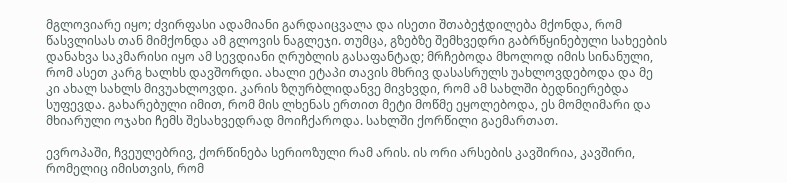მგლოვიარე იყო; ძვირფასი ადამიანი გარდაიცვალა და ისეთი შთაბეჭდილება მქონდა, რომ წასვლისას თან მიმქონდა ამ გლოვის ნაგლეჯი. თუმცა, გზებზე შემხვედრი გაბრწყინებული სახეების დანახვა საკმარისი იყო ამ სევდიანი ღრუბლის გასაფანტად; მრჩებოდა მხოლოდ იმის სინანული, რომ ასეთ კარგ ხალხს დავშორდი. ახალი ეტაპი თავის მხრივ დასასრულს უახლოვდებოდა და მე კი ახალ სახლს მივუახლოვდი. კარის ზღურბლიდანვე მივხვდი, რომ ამ სახლში ბედნიერებდა სუფევდა. გახარებული იმით, რომ მის ლხენას ერთით მეტი მოწმე ეყოლებოდა, ეს მომღიმარი და მხიარული ოჯახი ჩემს შესახვედრად მოიჩქაროდა. სახლში ქორწილი გაემართათ.

ევროპაში, ჩვეულებრივ, ქორწინება სერიოზული რამ არის. ის ორი არსების კავშირია, კავშირი, რომელიც იმისთვის, რომ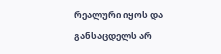რეალური იყოს და განსაცდელს არ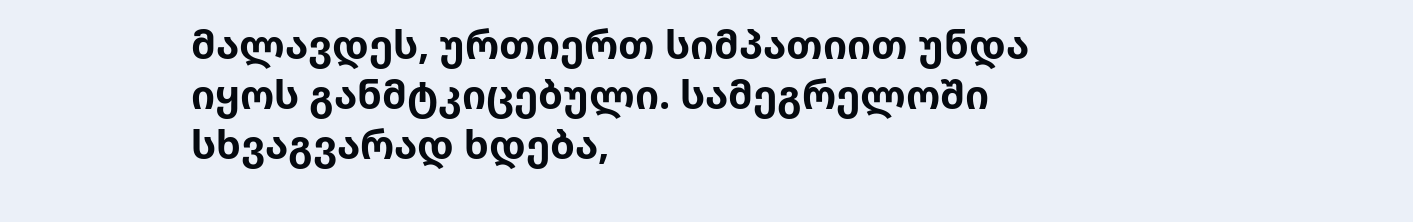მალავდეს, ურთიერთ სიმპათიით უნდა იყოს განმტკიცებული. სამეგრელოში სხვაგვარად ხდება,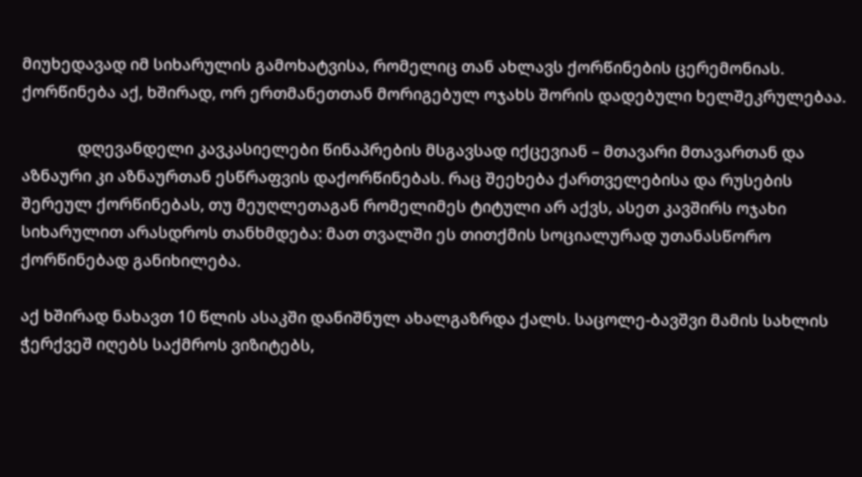მიუხედავად იმ სიხარულის გამოხატვისა, რომელიც თან ახლავს ქორწინების ცერემონიას. ქორწინება აქ, ხშირად, ორ ერთმანეთთან მორიგებულ ოჯახს შორის დადებული ხელშეკრულებაა.

              დღევანდელი კავკასიელები წინაპრების მსგავსად იქცევიან – მთავარი მთავართან და აზნაური კი აზნაურთან ესწრაფვის დაქორწინებას. რაც შეეხება ქართველებისა და რუსების შერეულ ქორწინებას, თუ მეუღლეთაგან რომელიმეს ტიტული არ აქვს, ასეთ კავშირს ოჯახი სიხარულით არასდროს თანხმდება: მათ თვალში ეს თითქმის სოციალურად უთანასწორო ქორწინებად განიხილება.

აქ ხშირად ნახავთ 10 წლის ასაკში დანიშნულ ახალგაზრდა ქალს. საცოლე-ბავშვი მამის სახლის ჭერქვეშ იღებს საქმროს ვიზიტებს,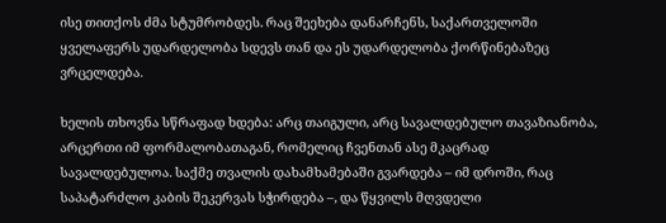ისე თითქოს ძმა სტუმრობდეს. რაც შეეხება დანარჩენს, საქართველოში ყველაფერს უდარდელობა სდევს თან და ეს უდარდელობა ქორწინებაზეც ვრცელდება.

ხელის თხოვნა სწრაფად ხდება: არც თაიგული, არც სავალდებულო თავაზიანობა, არცერთი იმ ფორმალობათაგან, რომელიც ჩვენთან ასე მკაცრად სავალდებულოა. საქმე თვალის დახამხამებაში გვარდება – იმ დროში, რაც საპატარძლო კაბის შეკერვას სჭირდება –, და წყვილს მღვდელი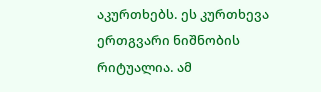აკურთხებს. ეს კურთხევა ერთგვარი ნიშნობის რიტუალია. ამ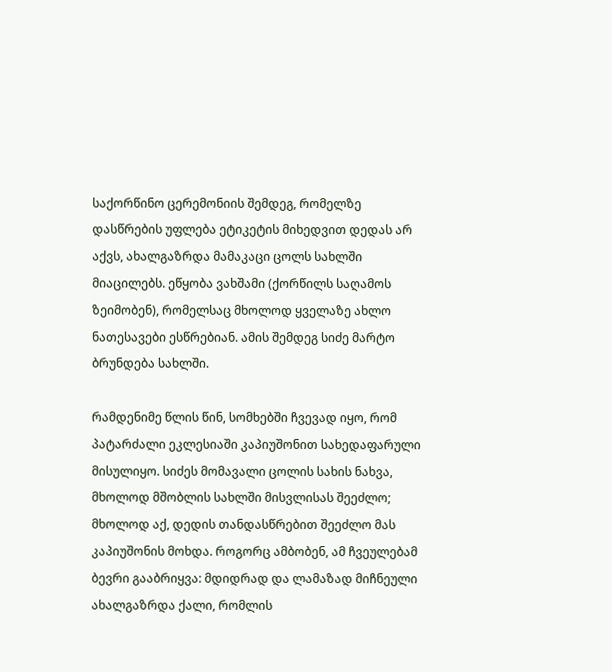საქორწინო ცერემონიის შემდეგ, რომელზე დასწრების უფლება ეტიკეტის მიხედვით დედას არ აქვს, ახალგაზრდა მამაკაცი ცოლს სახლში მიაცილებს. ეწყობა ვახშამი (ქორწილს საღამოს ზეიმობენ), რომელსაც მხოლოდ ყველაზე ახლო ნათესავები ესწრებიან. ამის შემდეგ სიძე მარტო ბრუნდება სახლში.

რამდენიმე წლის წინ, სომხებში ჩვევად იყო, რომ პატარძალი ეკლესიაში კაპიუშონით სახედაფარული მისულიყო. სიძეს მომავალი ცოლის სახის ნახვა, მხოლოდ მშობლის სახლში მისვლისას შეეძლო; მხოლოდ აქ, დედის თანდასწრებით შეეძლო მას კაპიუშონის მოხდა. როგორც ამბობენ, ამ ჩვეულებამ ბევრი გააბრიყვა: მდიდრად და ლამაზად მიჩნეული ახალგაზრდა ქალი, რომლის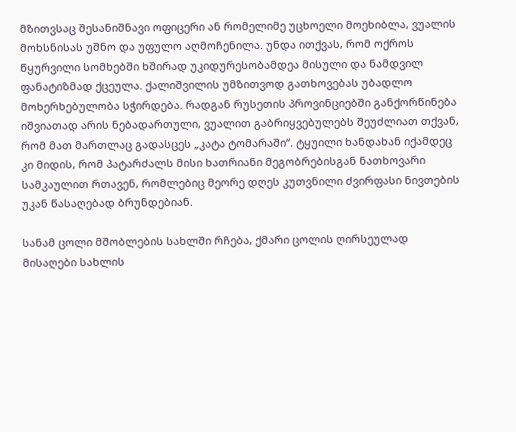მზითვსაც შესანიშნავი ოფიცერი ან რომელიმე უცხოელი მოეხიბლა, ვუალის მოხსნისას უშნო და უფულო აღმოჩენილა. უნდა ითქვას, რომ ოქროს წყურვილი სომხებში ხშირად უკიდურესობამდეა მისული და ნამდვილ ფანატიზმად ქცეულა. ქალიშვილის უმზითვოდ გათხოვებას უბადლო მოხერხებულობა სჭირდება. რადგან რუსეთის პროვინციებში განქორწინება იშვიათად არის ნებადართული, ვუალით გაბრიყვებულებს შეუძლიათ თქვან, რომ მათ მართლაც გადასცეს „კატა ტომარაში“. ტყუილი ხანდახან იქამდეც კი მიდის, რომ პატარძალს მისი ხათრიანი მეგობრებისგან ნათხოვარი სამკაულით რთავენ, რომლებიც მეორე დღეს კუთვნილი ძვირფასი ნივთების უკან წასაღებად ბრუნდებიან.

სანამ ცოლი მშობლების სახლში რჩება, ქმარი ცოლის ღირსეულად მისაღები სახლის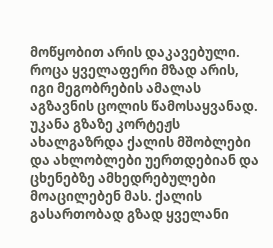მოწყობით არის დაკავებული. როცა ყველაფერი მზად არის, იგი მეგობრების ამალას აგზავნის ცოლის წამოსაყვანად. უკანა გზაზე კორტეჟს ახალგაზრდა ქალის მშობლები და ახლობლები უერთდებიან და ცხენებზე ამხედრებულები მოაცილებენ მას. ქალის გასართობად გზად ყველანი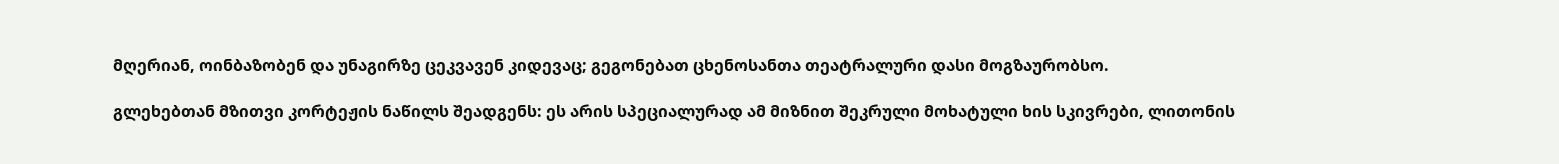მღერიან, ოინბაზობენ და უნაგირზე ცეკვავენ კიდევაც; გეგონებათ ცხენოსანთა თეატრალური დასი მოგზაურობსო.

გლეხებთან მზითვი კორტეჟის ნაწილს შეადგენს: ეს არის სპეციალურად ამ მიზნით შეკრული მოხატული ხის სკივრები, ლითონის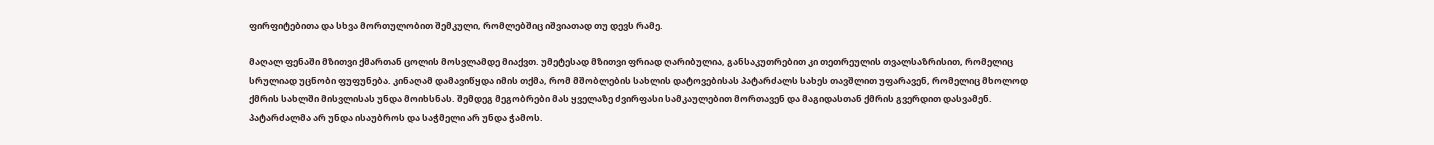ფირფიტებითა და სხვა მორთულობით შემკული, რომლებშიც იშვიათად თუ დევს რამე.

მაღალ ფენაში მზითვი ქმართან ცოლის მოსვლამდე მიაქვთ. უმეტესად მზითვი ფრიად ღარიბულია, განსაკუთრებით კი თეთრეულის თვალსაზრისით, რომელიც სრულიად უცნობი ფუფუნება. კინაღამ დამავიწყდა იმის თქმა, რომ მშობლების სახლის დატოვებისას პატარძალს სახეს თავშლით უფარავენ, რომელიც მხოლოდ ქმრის სახლში მისვლისას უნდა მოიხსნას. შემდეგ მეგობრები მას ყველაზე ძვირფასი სამკაულებით მორთავენ და მაგიდასთან ქმრის გვერდით დასვამენ. პატარძალმა არ უნდა ისაუბროს და საჭმელი არ უნდა ჭამოს.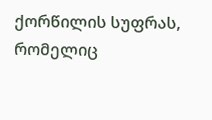ქორწილის სუფრას, რომელიც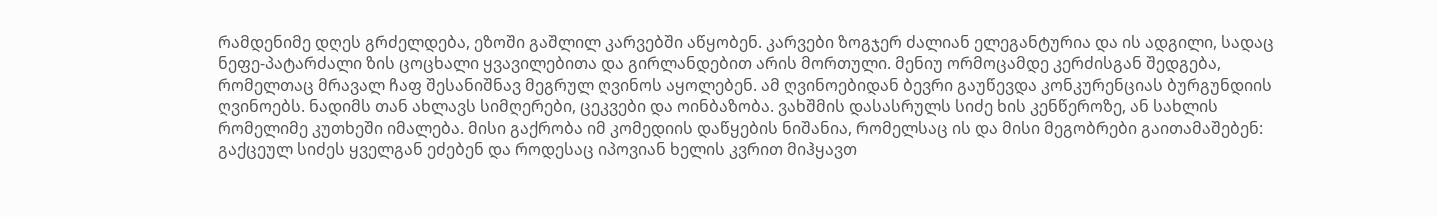რამდენიმე დღეს გრძელდება, ეზოში გაშლილ კარვებში აწყობენ. კარვები ზოგჯერ ძალიან ელეგანტურია და ის ადგილი, სადაც ნეფე-პატარძალი ზის ცოცხალი ყვავილებითა და გირლანდებით არის მორთული. მენიუ ორმოცამდე კერძისგან შედგება, რომელთაც მრავალ ჩაფ შესანიშნავ მეგრულ ღვინოს აყოლებენ. ამ ღვინოებიდან ბევრი გაუწევდა კონკურენციას ბურგუნდიის ღვინოებს. ნადიმს თან ახლავს სიმღერები, ცეკვები და ოინბაზობა. ვახშმის დასასრულს სიძე ხის კენწეროზე, ან სახლის რომელიმე კუთხეში იმალება. მისი გაქრობა იმ კომედიის დაწყების ნიშანია, რომელსაც ის და მისი მეგობრები გაითამაშებენ: გაქცეულ სიძეს ყველგან ეძებენ და როდესაც იპოვიან ხელის კვრით მიჰყავთ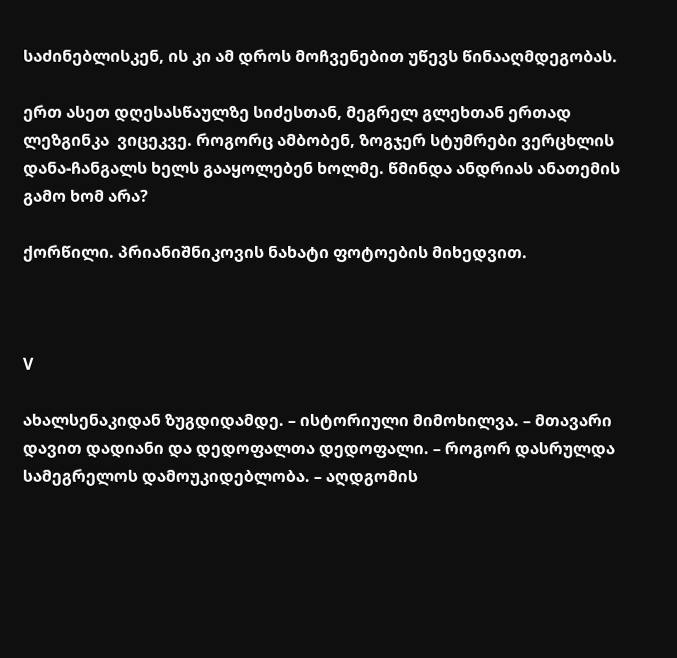საძინებლისკენ, ის კი ამ დროს მოჩვენებით უწევს წინააღმდეგობას.

ერთ ასეთ დღესასწაულზე სიძესთან, მეგრელ გლეხთან ერთად ლეზგინკა  ვიცეკვე. როგორც ამბობენ, ზოგჯერ სტუმრები ვერცხლის დანა-ჩანგალს ხელს გააყოლებენ ხოლმე. წმინდა ანდრიას ანათემის გამო ხომ არა?

ქორწილი. პრიანიშნიკოვის ნახატი ფოტოების მიხედვით.



V

ახალსენაკიდან ზუგდიდამდე. – ისტორიული მიმოხილვა. – მთავარი დავით დადიანი და დედოფალთა დედოფალი. – როგორ დასრულდა სამეგრელოს დამოუკიდებლობა. – აღდგომის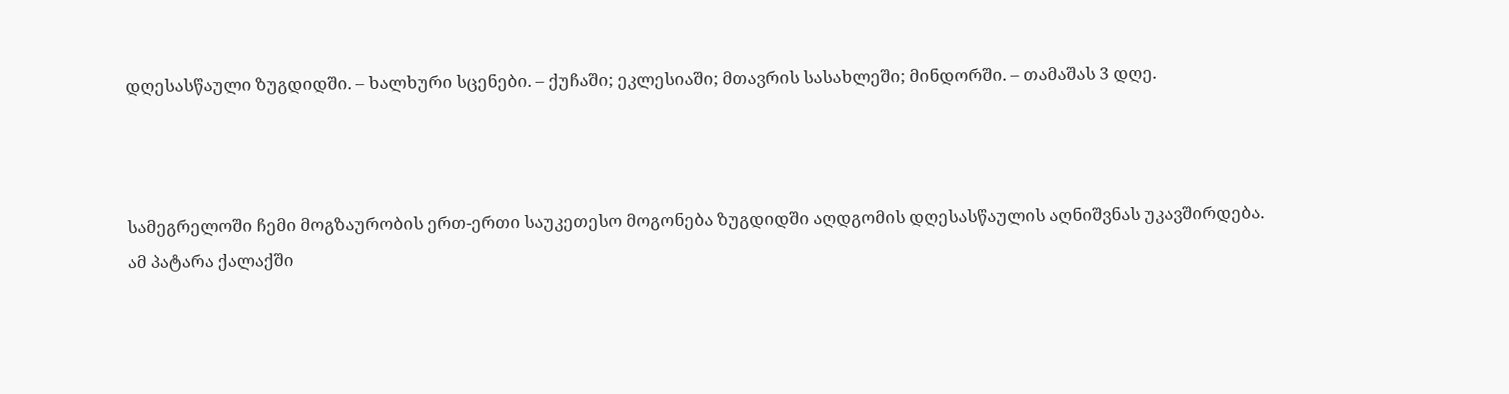დღესასწაული ზუგდიდში. – ხალხური სცენები. – ქუჩაში; ეკლესიაში; მთავრის სასახლეში; მინდორში. – თამაშას 3 დღე.



სამეგრელოში ჩემი მოგზაურობის ერთ-ერთი საუკეთესო მოგონება ზუგდიდში აღდგომის დღესასწაულის აღნიშვნას უკავშირდება. ამ პატარა ქალაქში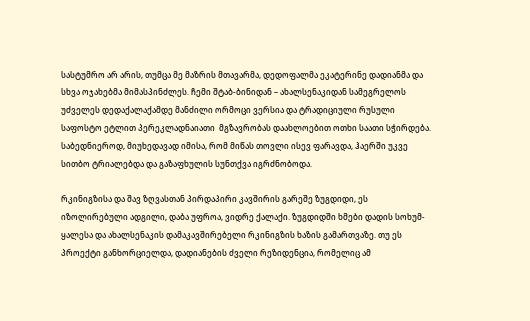სასტუმრო არ არის, თუმცა მე მაზრის მთავარმა, დედოფალმა ეკატერინე დადიანმა და სხვა ოჯახებმა მიმასპინძლეს. ჩემი შტაბ-ბინიდან – ახალსენაკიდან სამეგრელოს უძველეს დედაქალაქამდე მანძილი ორმოცი ვერსია და ტრადიციული რუსული საფოსტო ეტლით პერეკლადნაიათი  მგზავრობას დაახლოებით ოთხი საათი სჭირდება. საბედნიეროდ, მიუხედავად იმისა, რომ მიწას თოვლი ისევ ფარავდა, ჰაერში უკვე სითბო ტრიალებდა და გაზაფხულის სუნთქვა იგრძნობოდა.

რკინიგზისა და შავ ზღვასთან პირდაპირი კავშირის გარეშე ზუგდიდი, ეს იზოლირებული ადგილი, დაბა უფროა, ვიდრე ქალაქი. ზუგდიდში ხმები დადის სოხუმ-ყალესა და ახალსენაკის დამაკავშირებელი რკინიგზის ხაზის გამართვაზე. თუ ეს პროექტი განხორციელდა, დადიანების ძველი რეზიდენცია, რომელიც ამ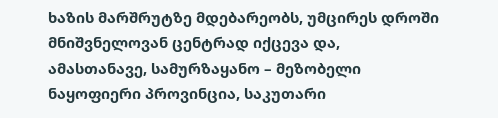ხაზის მარშრუტზე მდებარეობს, უმცირეს დროში მნიშვნელოვან ცენტრად იქცევა და, ამასთანავე, სამურზაყანო – მეზობელი ნაყოფიერი პროვინცია, საკუთარი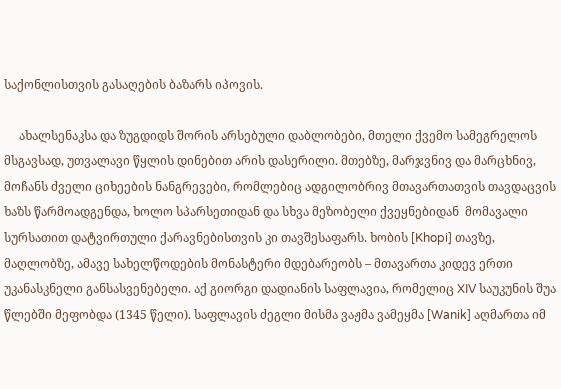საქონლისთვის გასაღების ბაზარს იპოვის.

     ახალსენაკსა და ზუგდიდს შორის არსებული დაბლობები, მთელი ქვემო სამეგრელოს მსგავსად, უთვალავი წყლის დინებით არის დასერილი. მთებზე, მარჯვნივ და მარცხნივ, მოჩანს ძველი ციხეების ნანგრევები, რომლებიც ადგილობრივ მთავართათვის თავდაცვის ხაზს წარმოადგენდა, ხოლო სპარსეთიდან და სხვა მეზობელი ქვეყნებიდან  მომავალი სურსათით დატვირთული ქარავნებისთვის კი თავშესაფარს. ხობის [Khopi] თავზე, მაღლობზე, ამავე სახელწოდების მონასტერი მდებარეობს – მთავართა კიდევ ერთი უკანასკნელი განსასვენებელი. აქ გიორგი დადიანის საფლავია, რომელიც XIV საუკუნის შუა წლებში მეფობდა (1345 წელი). საფლავის ძეგლი მისმა ვაჟმა ვამეყმა [Wanik] აღმართა იმ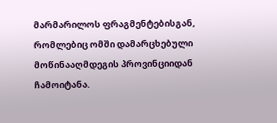მარმარილოს ფრაგმენტებისგან, რომლებიც ომში დამარცხებული მოწინააღმდეგის პროვინციიდან ჩამოიტანა.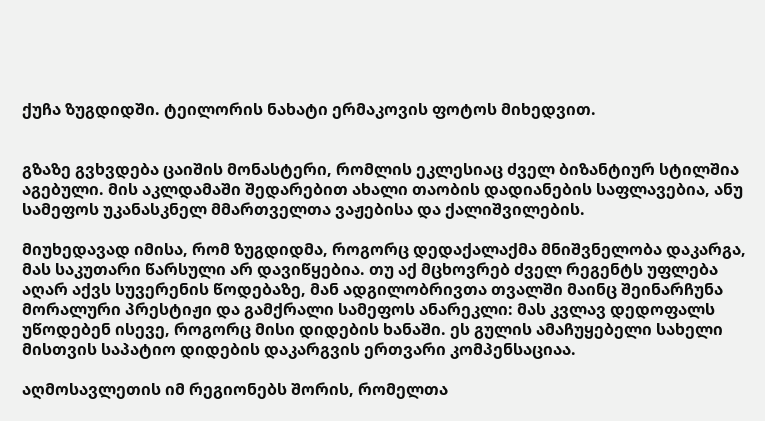ქუჩა ზუგდიდში. ტეილორის ნახატი ერმაკოვის ფოტოს მიხედვით.


გზაზე გვხვდება ცაიშის მონასტერი, რომლის ეკლესიაც ძველ ბიზანტიურ სტილშია აგებული. მის აკლდამაში შედარებით ახალი თაობის დადიანების საფლავებია, ანუ სამეფოს უკანასკნელ მმართველთა ვაჟებისა და ქალიშვილების.

მიუხედავად იმისა, რომ ზუგდიდმა, როგორც დედაქალაქმა მნიშვნელობა დაკარგა, მას საკუთარი წარსული არ დავიწყებია. თუ აქ მცხოვრებ ძველ რეგენტს უფლება აღარ აქვს სუვერენის წოდებაზე, მან ადგილობრივთა თვალში მაინც შეინარჩუნა მორალური პრესტიჟი და გამქრალი სამეფოს ანარეკლი: მას კვლავ დედოფალს უწოდებენ ისევე, როგორც მისი დიდების ხანაში. ეს გულის ამაჩუყებელი სახელი მისთვის საპატიო დიდების დაკარგვის ერთვარი კომპენსაციაა.

აღმოსავლეთის იმ რეგიონებს შორის, რომელთა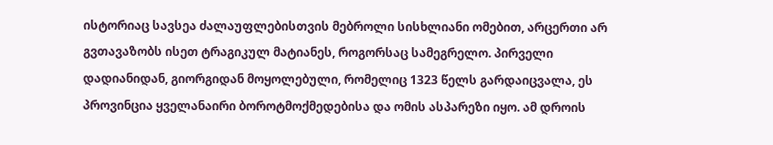ისტორიაც სავსეა ძალაუფლებისთვის მებროლი სისხლიანი ომებით, არცერთი არ გვთავაზობს ისეთ ტრაგიკულ მატიანეს, როგორსაც სამეგრელო. პირველი დადიანიდან, გიორგიდან მოყოლებული, რომელიც 1323 წელს გარდაიცვალა, ეს პროვინცია ყველანაირი ბოროტმოქმედებისა და ომის ასპარეზი იყო. ამ დროის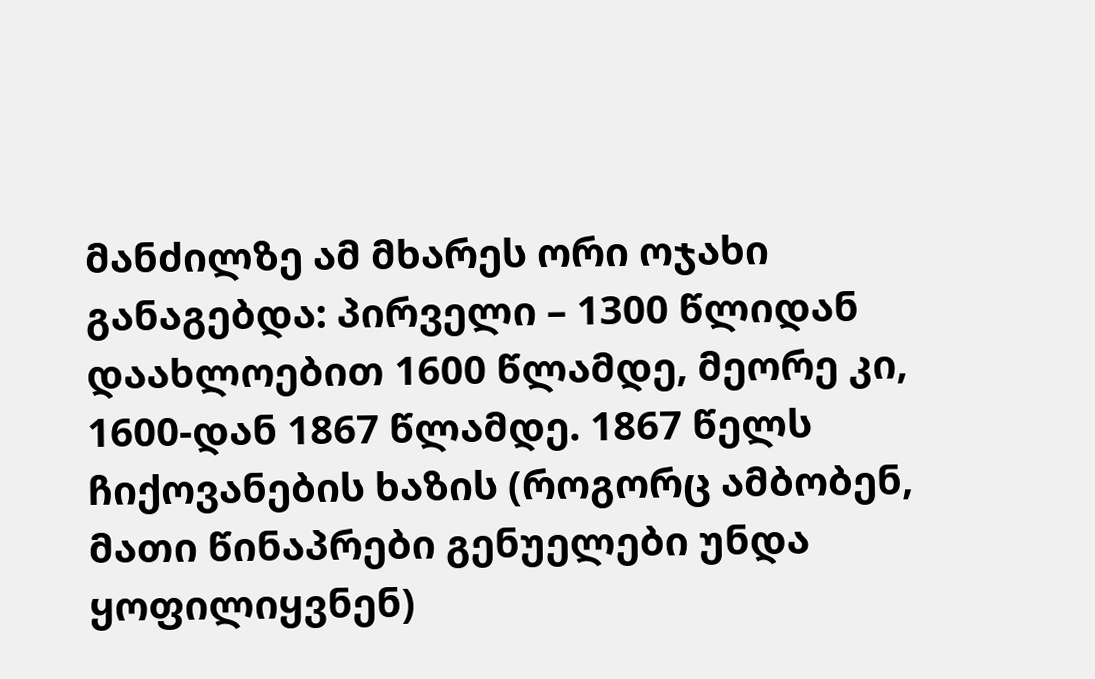მანძილზე ამ მხარეს ორი ოჯახი განაგებდა: პირველი – 1300 წლიდან დაახლოებით 1600 წლამდე, მეორე კი, 1600-დან 1867 წლამდე. 1867 წელს ჩიქოვანების ხაზის (როგორც ამბობენ, მათი წინაპრები გენუელები უნდა ყოფილიყვნენ)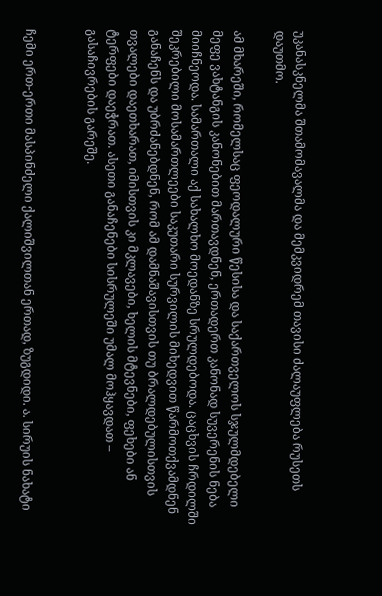უკანასკნელმა შთამომავალმა და მემკვიდრემ თავისი ძალაუფლება რუსეთს დაუთმო.

ამ მხარეში, რომელსაც ფეოდალური წესისა და საქართველოს სჯულმდებელი მეფე ვახტანგის კანონებით მართავდნენ, ერთადერთ კანონად სუვერენის ნება მიიჩნეოდა. სამართალი აქ სახალხო მოედანზე სრულდებოდა. ცაცხვის ჩრდილში შეკრებილი მოსამართლეები საკუთარი სურვილის მიხედვით წარმოთქვამდნენ განაჩენს და უბრძანებდნენ, რომ ამ დამნაშავისთვის თუ ბრალდებულისთვის თვალები დაეთხარათ, იმისთვის კი მკლავები, ხელის მტევნები, ფეხები ან ტერფები დაეჭრათ. ასეთი განაჩენები სისრულეში უმალ მოჰყავდათ – გასაჩივრების გარეშე.


ჩემი ერთ-ერთი მასპინძელი ქალიშვილთან ერთად, ზუგდიდი. ა. სირუის ნახატი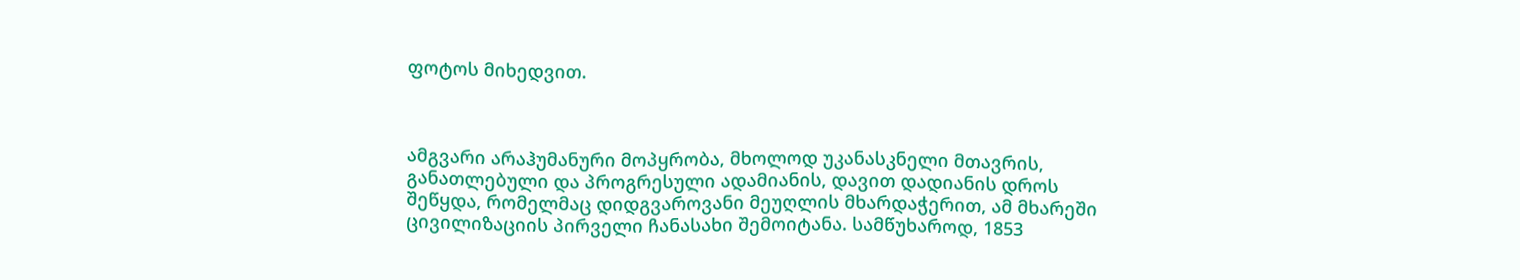ფოტოს მიხედვით.



ამგვარი არაჰუმანური მოპყრობა, მხოლოდ უკანასკნელი მთავრის, განათლებული და პროგრესული ადამიანის, დავით დადიანის დროს შეწყდა, რომელმაც დიდგვაროვანი მეუღლის მხარდაჭერით, ამ მხარეში  ცივილიზაციის პირველი ჩანასახი შემოიტანა. სამწუხაროდ, 1853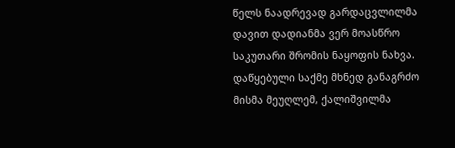წელს ნაადრევად გარდაცვლილმა დავით დადიანმა ვერ მოასწრო საკუთარი შრომის ნაყოფის ნახვა. დაწყებული საქმე მხნედ განაგრძო მისმა მეუღლემ, ქალიშვილმა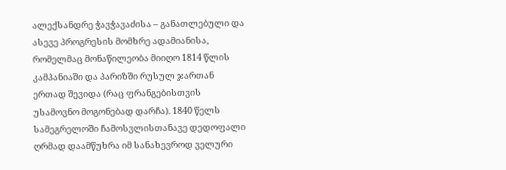ალექსანდრე ჭავჭავაძისა – განათლებული და ასევე პროგრესის მომხრე ადამიანისა, რომელმაც მონაწილეობა მიიღო 1814 წლის კამპანიაში და პარიზში რუსულ ჯართან ერთად შევიდა (რაც ფრანგებისთვის უსამოვნო მოგონებად დარჩა). 1840 წელს სამეგრელოში ჩამოსვლისთანავე დედოფალი ღრმად დაამწუხრა იმ სანახევროდ ველური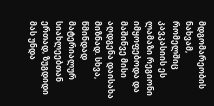მდგომარეობის ნახვამ, რომელშიც კავკასიის ეს ლამაზი რეგიონი იმყოფებოდა და მაშინვე მისი აღდგენა დაისახა მიზნად. სხვა, წმინდად მატერიალურ სიახლეებთან ერთად, ზუგდიდი მას უნდა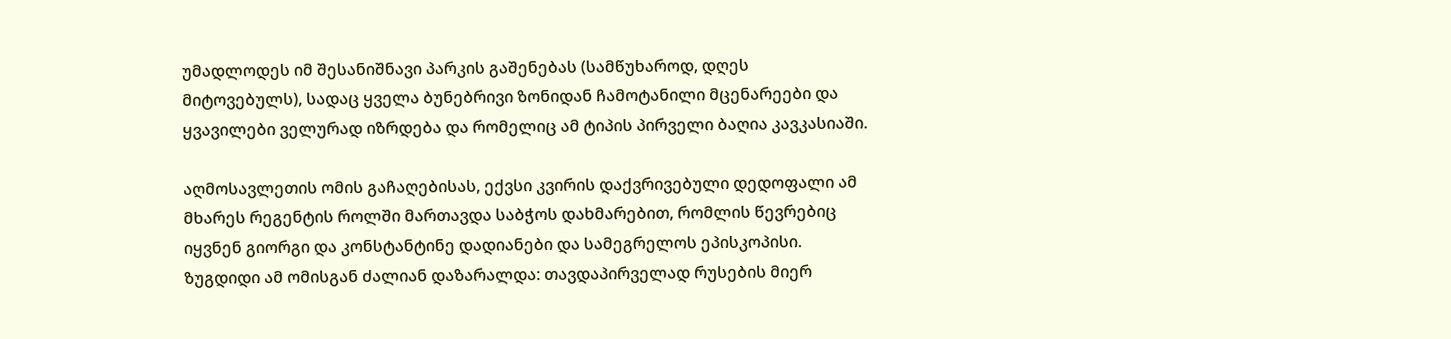უმადლოდეს იმ შესანიშნავი პარკის გაშენებას (სამწუხაროდ, დღეს მიტოვებულს), სადაც ყველა ბუნებრივი ზონიდან ჩამოტანილი მცენარეები და ყვავილები ველურად იზრდება და რომელიც ამ ტიპის პირველი ბაღია კავკასიაში.

აღმოსავლეთის ომის გაჩაღებისას, ექვსი კვირის დაქვრივებული დედოფალი ამ მხარეს რეგენტის როლში მართავდა საბჭოს დახმარებით, რომლის წევრებიც იყვნენ გიორგი და კონსტანტინე დადიანები და სამეგრელოს ეპისკოპისი. ზუგდიდი ამ ომისგან ძალიან დაზარალდა: თავდაპირველად რუსების მიერ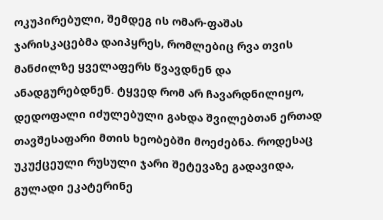ოკუპირებული, შემდეგ ის ომარ-ფაშას ჯარისკაცებმა დაიპყრეს, რომლებიც რვა თვის მანძილზე ყველაფერს წვავდნენ და ანადგურებდნენ. ტყვედ რომ არ ჩავარდნილიყო, დედოფალი იძულებული გახდა შვილებთან ერთად თავშესაფარი მთის ხეობებში მოეძებნა. როდესაც უკუქცეული რუსული ჯარი შეტევაზე გადავიდა, გულადი ეკატერინე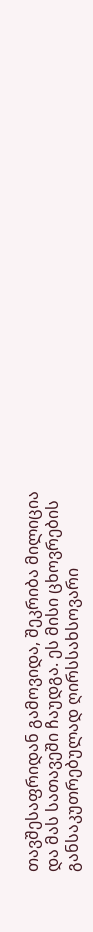თავშესაფრიდან გამოვიდა, შეკრიბა მილიცია და მას სათავეში ჩაუდგა. ეს მისი ცხოვრების განსაკუთრებულად ღირსსახსოვარი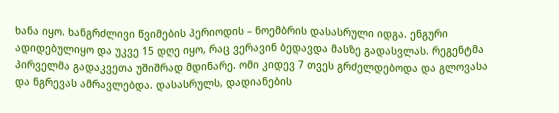ხანა იყო. ხანგრძლივი წვიმების პერიოდის – ნოემბრის დასასრული იდგა. ენგური ადიდებულიყო და უკვე 15 დღე იყო, რაც ვერავინ ბედავდა მასზე გადასვლას. რეგენტმა პირველმა გადაკვეთა უშიშრად მდინარე. ომი კიდევ 7 თვეს გრძელდებოდა და გლოვასა და ნგრევას ამრავლებდა. დასასრულს, დადიანების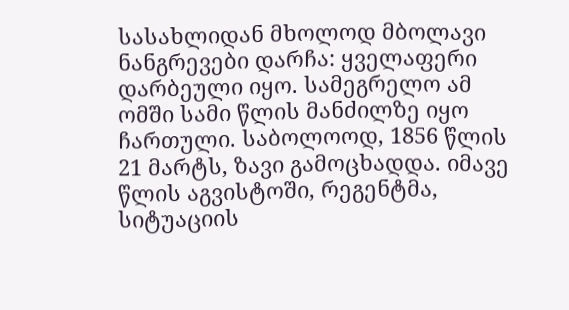სასახლიდან მხოლოდ მბოლავი ნანგრევები დარჩა: ყველაფერი დარბეული იყო. სამეგრელო ამ ომში სამი წლის მანძილზე იყო ჩართული. საბოლოოდ, 1856 წლის 21 მარტს, ზავი გამოცხადდა. იმავე წლის აგვისტოში, რეგენტმა, სიტუაციის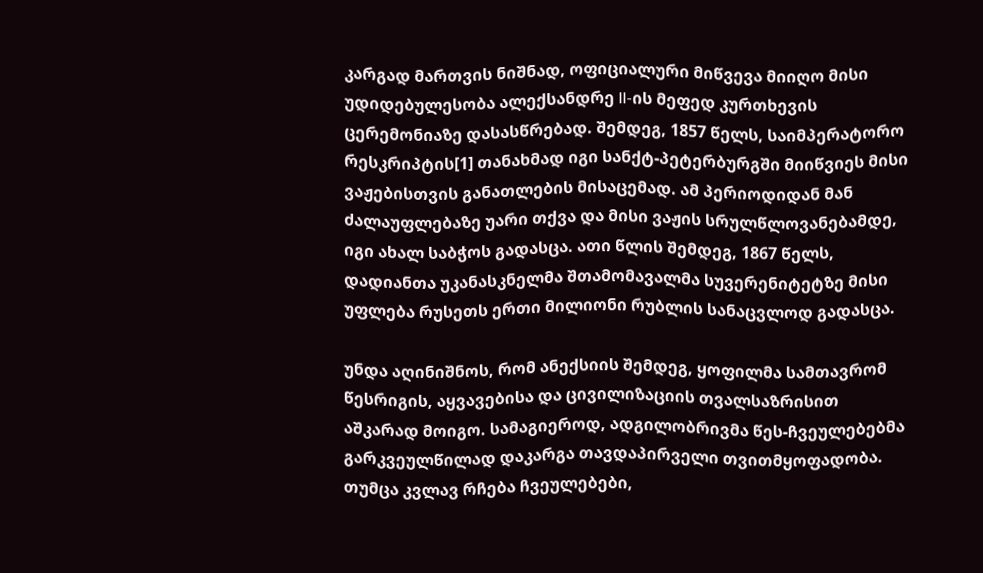კარგად მართვის ნიშნად, ოფიციალური მიწვევა მიიღო მისი უდიდებულესობა ალექსანდრე II-ის მეფედ კურთხევის ცერემონიაზე დასასწრებად. შემდეგ, 1857 წელს, საიმპერატორო რესკრიპტის[1] თანახმად იგი სანქტ-პეტერბურგში მიიწვიეს მისი ვაჟებისთვის განათლების მისაცემად. ამ პერიოდიდან მან ძალაუფლებაზე უარი თქვა და მისი ვაჟის სრულწლოვანებამდე, იგი ახალ საბჭოს გადასცა. ათი წლის შემდეგ, 1867 წელს, დადიანთა უკანასკნელმა შთამომავალმა სუვერენიტეტზე მისი უფლება რუსეთს ერთი მილიონი რუბლის სანაცვლოდ გადასცა.

უნდა აღინიშნოს, რომ ანექსიის შემდეგ, ყოფილმა სამთავრომ წესრიგის, აყვავებისა და ცივილიზაციის თვალსაზრისით აშკარად მოიგო. სამაგიეროდ, ადგილობრივმა წეს-ჩვეულებებმა გარკვეულწილად დაკარგა თავდაპირველი თვითმყოფადობა. თუმცა კვლავ რჩება ჩვეულებები,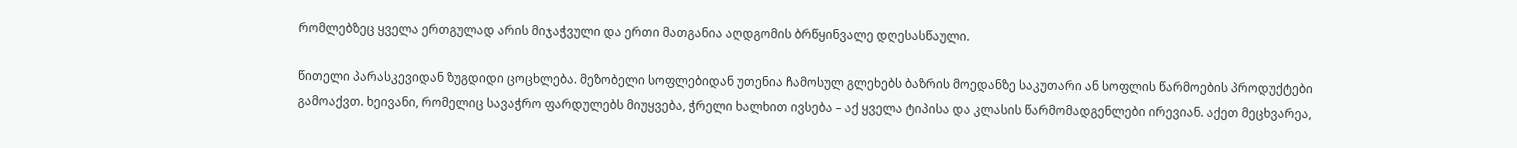რომლებზეც ყველა ერთგულად არის მიჯაჭვული და ერთი მათგანია აღდგომის ბრწყინვალე დღესასწაული.

წითელი პარასკევიდან ზუგდიდი ცოცხლება. მეზობელი სოფლებიდან უთენია ჩამოსულ გლეხებს ბაზრის მოედანზე საკუთარი ან სოფლის წარმოების პროდუქტები გამოაქვთ. ხეივანი, რომელიც სავაჭრო ფარდულებს მიუყვება, ჭრელი ხალხით ივსება – აქ ყველა ტიპისა და კლასის წარმომადგენლები ირევიან. აქეთ მეცხვარეა,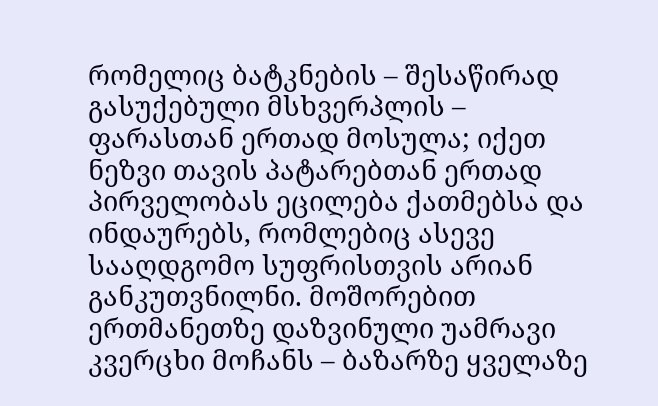რომელიც ბატკნების – შესაწირად გასუქებული მსხვერპლის – ფარასთან ერთად მოსულა; იქეთ ნეზვი თავის პატარებთან ერთად პირველობას ეცილება ქათმებსა და ინდაურებს, რომლებიც ასევე სააღდგომო სუფრისთვის არიან განკუთვნილნი. მოშორებით ერთმანეთზე დაზვინული უამრავი კვერცხი მოჩანს – ბაზარზე ყველაზე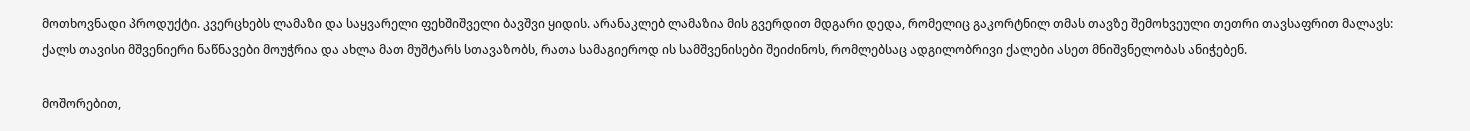მოთხოვნადი პროდუქტი. კვერცხებს ლამაზი და საყვარელი ფეხშიშველი ბავშვი ყიდის. არანაკლებ ლამაზია მის გვერდით მდგარი დედა, რომელიც გაკორტნილ თმას თავზე შემოხვეული თეთრი თავსაფრით მალავს: ქალს თავისი მშვენიერი ნაწნავები მოუჭრია და ახლა მათ მუშტარს სთავაზობს, რათა სამაგიეროდ ის სამშვენისები შეიძინოს, რომლებსაც ადგილობრივი ქალები ასეთ მნიშვნელობას ანიჭებენ.

მოშორებით,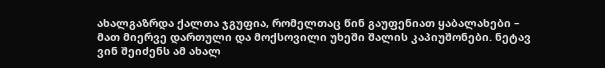ახალგაზრდა ქალთა ჯგუფია, რომელთაც წინ გაუფენიათ ყაბალახები – მათ მიერვე დართული და მოქსოვილი უხეში შალის კაპიუშონები. ნეტავ ვინ შეიძენს ამ ახალ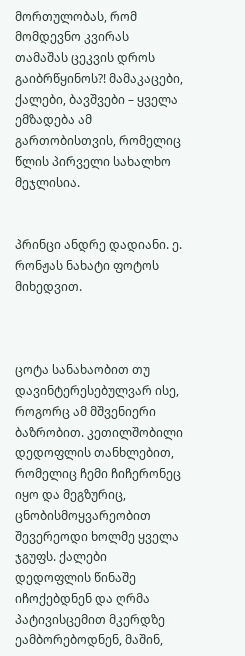მორთულობას, რომ მომდევნო კვირას თამაშას ცეკვის დროს გაიბრწყინოს?! მამაკაცები, ქალები, ბავშვები – ყველა ემზადება ამ გართობისთვის, რომელიც წლის პირველი სახალხო მეჯლისია.


პრინცი ანდრე დადიანი. ე. რონჟას ნახატი ფოტოს მიხედვით.



ცოტა სანახაობით თუ დავინტერესებულვარ ისე, როგორც ამ მშვენიერი ბაზრობით. კეთილშობილი დედოფლის თანხლებით, რომელიც ჩემი ჩიჩერონეც იყო და მეგზურიც, ცნობისმოყვარეობით შევერეოდი ხოლმე ყველა ჯგუფს. ქალები დედოფლის წინაშე იჩოქებდნენ და ღრმა პატივისცემით მკერდზე ეამბორებოდნენ, მაშინ,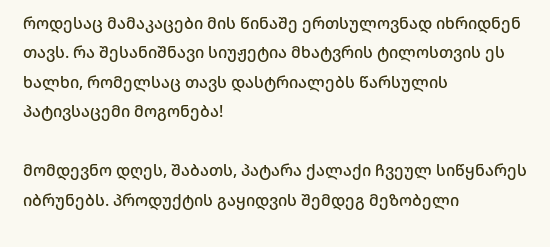როდესაც მამაკაცები მის წინაშე ერთსულოვნად იხრიდნენ თავს. რა შესანიშნავი სიუჟეტია მხატვრის ტილოსთვის ეს ხალხი, რომელსაც თავს დასტრიალებს წარსულის პატივსაცემი მოგონება!

მომდევნო დღეს, შაბათს, პატარა ქალაქი ჩვეულ სიწყნარეს იბრუნებს. პროდუქტის გაყიდვის შემდეგ მეზობელი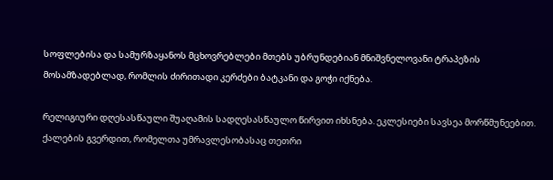სოფლებისა და სამურზაყანოს მცხოვრებლები მთებს უბრუნდებიან მნიშვნელოვანი ტრაპეზის მოსამზადებლად, რომლის ძირითადი კერძები ბატკანი და გოჭი იქნება.

რელიგიური დღესასწაული შუაღამის სადღესასწაულო წირვით იხსნება. ეკლესიები სავსეა მორწმუნეებით. ქალების გვერდით, რომელთა უმრავლესობასაც თეთრი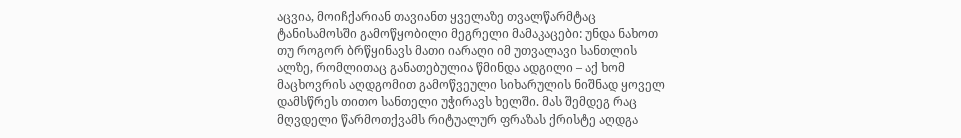აცვია, მოიჩქარიან თავიანთ ყველაზე თვალწარმტაც ტანისამოსში გამოწყობილი მეგრელი მამაკაცები: უნდა ნახოთ თუ როგორ ბრწყინავს მათი იარაღი იმ უთვალავი სანთლის ალზე, რომლითაც განათებულია წმინდა ადგილი – აქ ხომ მაცხოვრის აღდგომით გამოწვეული სიხარულის ნიშნად ყოველ დამსწრეს თითო სანთელი უჭირავს ხელში. მას შემდეგ რაც მღვდელი წარმოთქვამს რიტუალურ ფრაზას ქრისტე აღდგა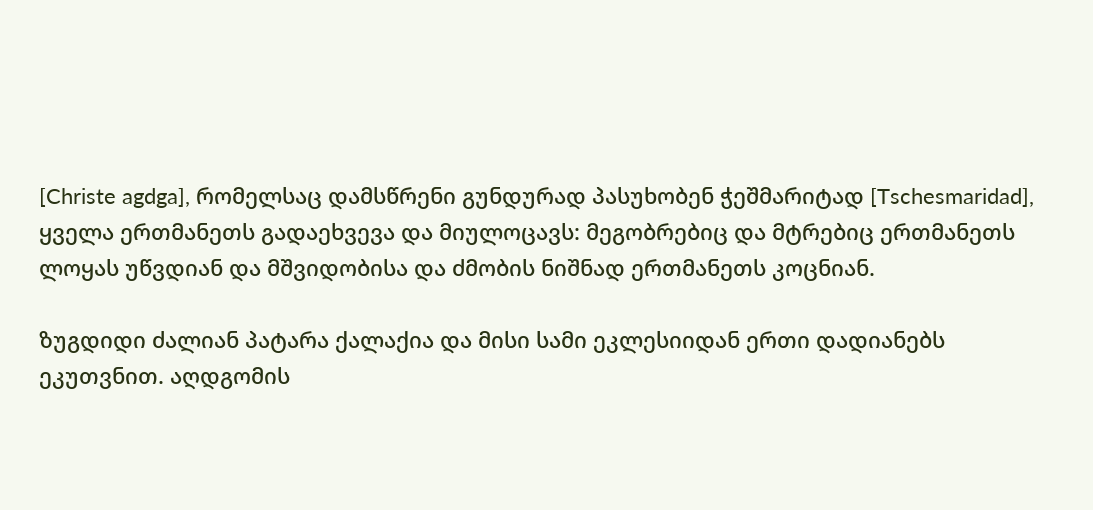[Christe agdga], რომელსაც დამსწრენი გუნდურად პასუხობენ ჭეშმარიტად [Tschesmaridad], ყველა ერთმანეთს გადაეხვევა და მიულოცავს: მეგობრებიც და მტრებიც ერთმანეთს ლოყას უწვდიან და მშვიდობისა და ძმობის ნიშნად ერთმანეთს კოცნიან.

ზუგდიდი ძალიან პატარა ქალაქია და მისი სამი ეკლესიიდან ერთი დადიანებს ეკუთვნით. აღდგომის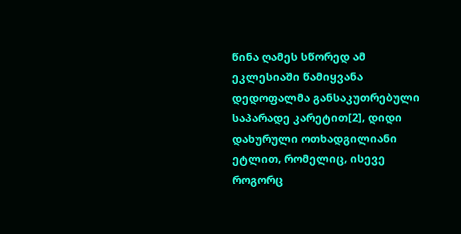წინა ღამეს სწორედ ამ ეკლესიაში წამიყვანა დედოფალმა განსაკუთრებული საპარადე კარეტით[2], დიდი დახურული ოთხადგილიანი ეტლით, რომელიც, ისევე როგორც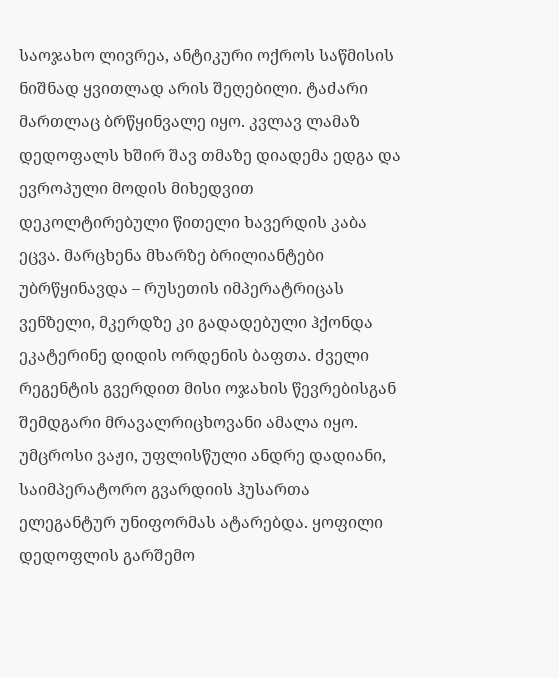საოჯახო ლივრეა, ანტიკური ოქროს საწმისის ნიშნად ყვითლად არის შეღებილი. ტაძარი მართლაც ბრწყინვალე იყო. კვლავ ლამაზ დედოფალს ხშირ შავ თმაზე დიადემა ედგა და ევროპული მოდის მიხედვით დეკოლტირებული წითელი ხავერდის კაბა ეცვა. მარცხენა მხარზე ბრილიანტები უბრწყინავდა – რუსეთის იმპერატრიცას ვენზელი, მკერდზე კი გადადებული ჰქონდა ეკატერინე დიდის ორდენის ბაფთა. ძველი რეგენტის გვერდით მისი ოჯახის წევრებისგან შემდგარი მრავალრიცხოვანი ამალა იყო. უმცროსი ვაჟი, უფლისწული ანდრე დადიანი, საიმპერატორო გვარდიის ჰუსართა ელეგანტურ უნიფორმას ატარებდა. ყოფილი დედოფლის გარშემო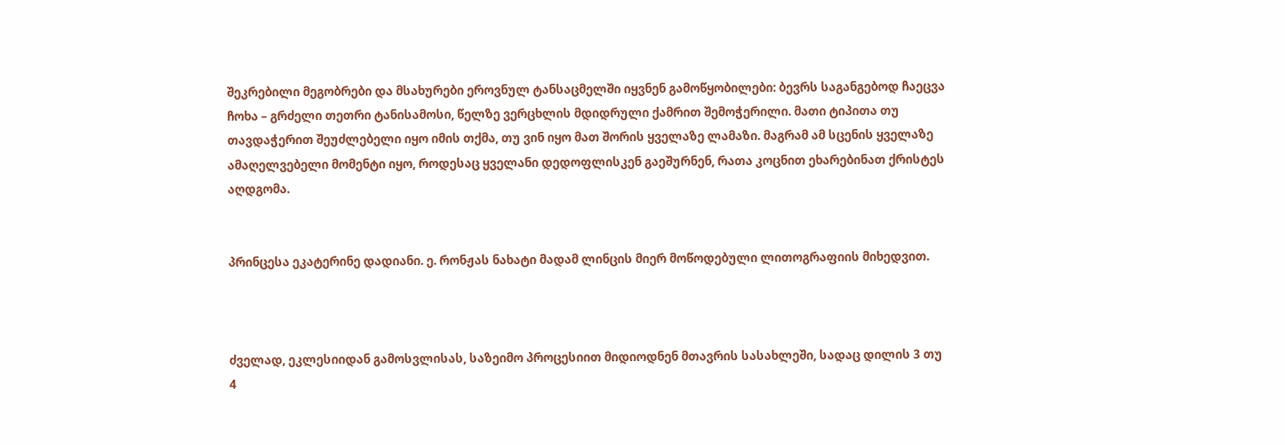შეკრებილი მეგობრები და მსახურები ეროვნულ ტანსაცმელში იყვნენ გამოწყობილები: ბევრს საგანგებოდ ჩაეცვა ჩოხა – გრძელი თეთრი ტანისამოსი, წელზე ვერცხლის მდიდრული ქამრით შემოჭერილი. მათი ტიპითა თუ თავდაჭერით შეუძლებელი იყო იმის თქმა, თუ ვინ იყო მათ შორის ყველაზე ლამაზი. მაგრამ ამ სცენის ყველაზე ამაღელვებელი მომენტი იყო, როდესაც ყველანი დედოფლისკენ გაეშურნენ, რათა კოცნით ეხარებინათ ქრისტეს აღდგომა.


პრინცესა ეკატერინე დადიანი. ე. რონჟას ნახატი მადამ ლინცის მიერ მოწოდებული ლითოგრაფიის მიხედვით.



ძველად, ეკლესიიდან გამოსვლისას, საზეიმო პროცესიით მიდიოდნენ მთავრის სასახლეში, სადაც დილის 3 თუ 4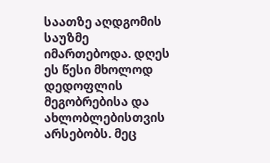საათზე აღდგომის საუზმე იმართებოდა. დღეს ეს წესი მხოლოდ დედოფლის მეგობრებისა და ახლობლებისთვის არსებობს. მეც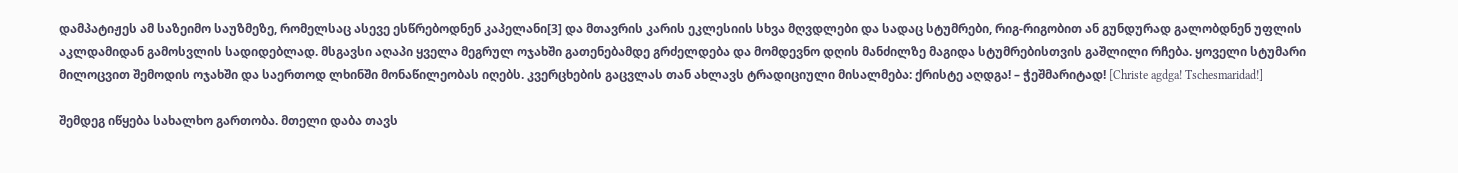დამპატიჟეს ამ საზეიმო საუზმეზე, რომელსაც ასევე ესწრებოდნენ კაპელანი[3] და მთავრის კარის ეკლესიის სხვა მღვდლები და სადაც სტუმრები, რიგ-რიგობით ან გუნდურად გალობდნენ უფლის აკლდამიდან გამოსვლის სადიდებლად. მსგავსი აღაპი ყველა მეგრულ ოჯახში გათენებამდე გრძელდება და მომდევნო დღის მანძილზე მაგიდა სტუმრებისთვის გაშლილი რჩება. ყოველი სტუმარი მილოცვით შემოდის ოჯახში და საერთოდ ლხინში მონაწილეობას იღებს. კვერცხების გაცვლას თან ახლავს ტრადიციული მისალმება: ქრისტე აღდგა! – ჭეშმარიტად! [Christe agdga! Tschesmaridad!]

შემდეგ იწყება სახალხო გართობა. მთელი დაბა თავს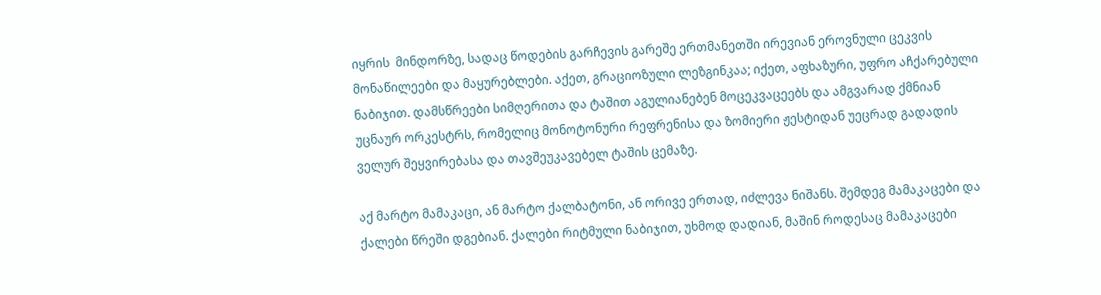იყრის  მინდორზე, სადაც წოდების გარჩევის გარეშე ერთმანეთში ირევიან ეროვნული ცეკვის მონაწილეები და მაყურებლები. აქეთ, გრაციოზული ლეზგინკაა; იქეთ, აფხაზური, უფრო აჩქარებული ნაბიჯით. დამსწრეები სიმღერითა და ტაშით აგულიანებენ მოცეკვაცეებს და ამგვარად ქმნიან უცნაურ ორკესტრს, რომელიც მონოტონური რეფრენისა და ზომიერი ჟესტიდან უეცრად გადადის ველურ შეყვირებასა და თავშეუკავებელ ტაშის ცემაზე.

აქ მარტო მამაკაცი, ან მარტო ქალბატონი, ან ორივე ერთად, იძლევა ნიშანს. შემდეგ მამაკაცები და ქალები წრეში დგებიან. ქალები რიტმული ნაბიჯით, უხმოდ დადიან, მაშინ როდესაც მამაკაცები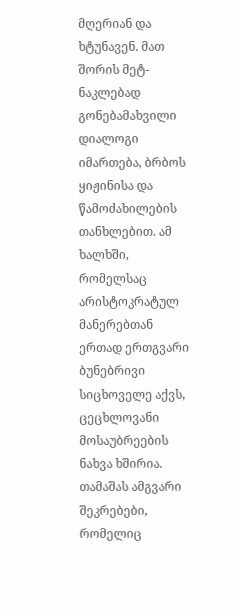მღერიან და ხტუნავენ. მათ შორის მეტ-ნაკლებად გონებამახვილი დიალოგი იმართება, ბრბოს ყიჟინისა და წამოძახილების თანხლებით. ამ ხალხში, რომელსაც არისტოკრატულ მანერებთან ერთად ერთგვარი ბუნებრივი სიცხოველე აქვს, ცეცხლოვანი მოსაუბრეების ნახვა ხშირია. თამაშას ამგვარი შეკრებები, რომელიც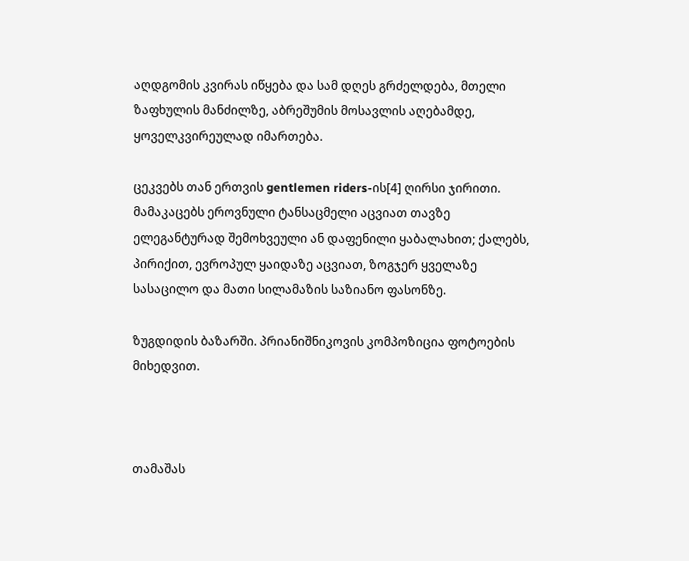აღდგომის კვირას იწყება და სამ დღეს გრძელდება, მთელი ზაფხულის მანძილზე, აბრეშუმის მოსავლის აღებამდე, ყოველკვირეულად იმართება.

ცეკვებს თან ერთვის gentlemen riders-ის[4] ღირსი ჯირითი. მამაკაცებს ეროვნული ტანსაცმელი აცვიათ თავზე ელეგანტურად შემოხვეული ან დაფენილი ყაბალახით; ქალებს, პირიქით, ევროპულ ყაიდაზე აცვიათ, ზოგჯერ ყველაზე სასაცილო და მათი სილამაზის საზიანო ფასონზე.

ზუგდიდის ბაზარში. პრიანიშნიკოვის კომპოზიცია ფოტოების მიხედვით.



თამაშას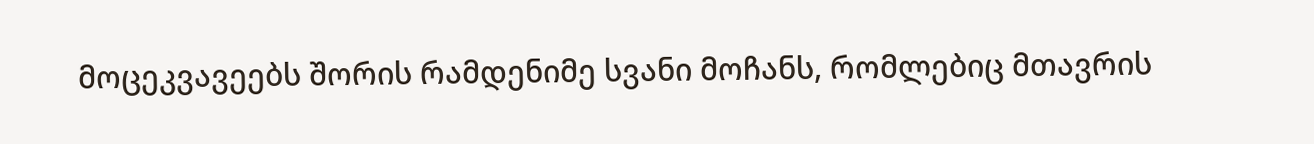მოცეკვავეებს შორის რამდენიმე სვანი მოჩანს, რომლებიც მთავრის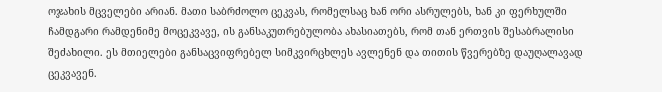ოჯახის მცველები არიან. მათი საბრძოლო ცეკვას, რომელსაც ხან ორი ასრულებს, ხან კი ფერხულში ჩამდგარი რამდენიმე მოცეკვავე, ის განსაკუთრებულობა ახასიათებს, რომ თან ერთვის შესაბრალისი შეძახილი. ეს მთიელები განსაცვიფრებელ სიმკვირცხლეს ავლენენ და თითის წვერებზე დაუღალავად ცეკვავენ.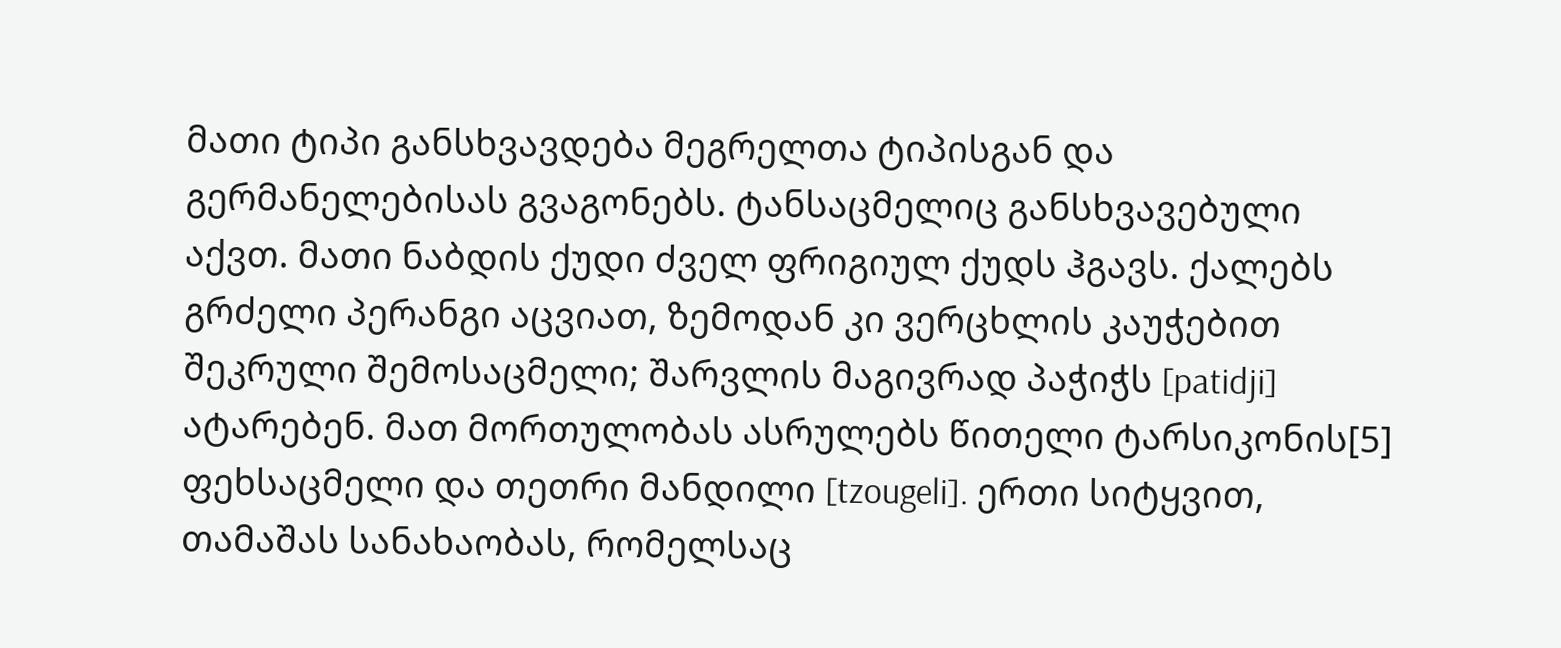მათი ტიპი განსხვავდება მეგრელთა ტიპისგან და გერმანელებისას გვაგონებს. ტანსაცმელიც განსხვავებული აქვთ. მათი ნაბდის ქუდი ძველ ფრიგიულ ქუდს ჰგავს. ქალებს გრძელი პერანგი აცვიათ, ზემოდან კი ვერცხლის კაუჭებით შეკრული შემოსაცმელი; შარვლის მაგივრად პაჭიჭს [patidji] ატარებენ. მათ მორთულობას ასრულებს წითელი ტარსიკონის[5] ფეხსაცმელი და თეთრი მანდილი [tzougeli]. ერთი სიტყვით, თამაშას სანახაობას, რომელსაც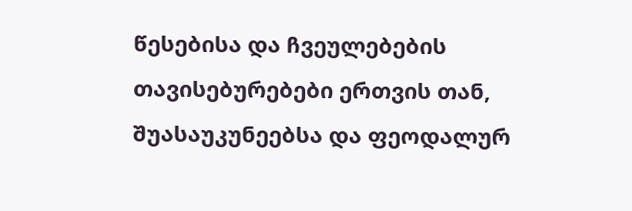წესებისა და ჩვეულებების თავისებურებები ერთვის თან, შუასაუკუნეებსა და ფეოდალურ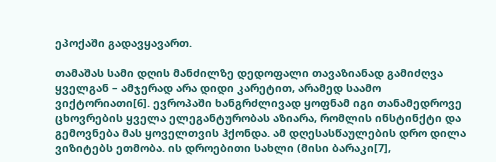ეპოქაში გადავყავართ.

თამაშას სამი დღის მანძილზე დედოფალი თავაზიანად გამიძღვა ყველგან – ამჯერად არა დიდი კარეტით, არამედ საამო ვიქტორიათი[6]. ევროპაში ხანგრძლივად ყოფნამ იგი თანამედროვე ცხოვრების ყველა ელეგანტურობას აზიარა, რომლის ინსტინქტი და გემოვნება მას ყოველთვის ჰქონდა. ამ დღესასწაულების დრო დილა ვიზიტებს ეთმობა. ის დროებითი სახლი (მისი ბარაკი[7],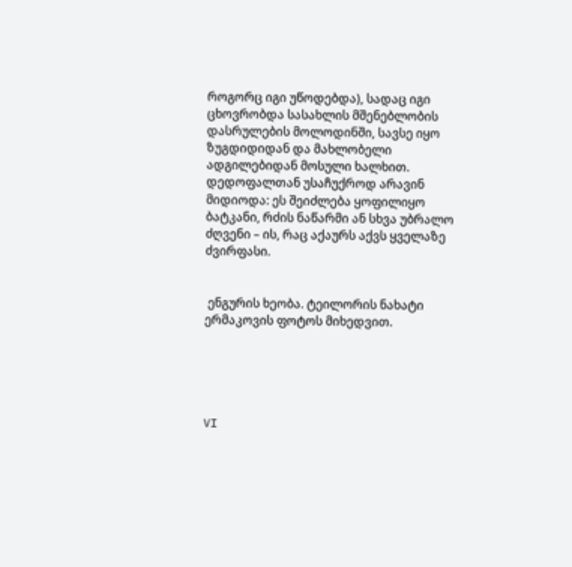როგორც იგი უწოდებდა), სადაც იგი ცხოვრობდა სასახლის მშენებლობის დასრულების მოლოდინში, სავსე იყო ზუგდიდიდან და მახლობელი ადგილებიდან მოსული ხალხით. დედოფალთან უსაჩუქროდ არავინ მიდიოდა: ეს შეიძლება ყოფილიყო ბატკანი, რძის ნაწარმი ან სხვა უბრალო ძღვენი – ის, რაც აქაურს აქვს ყველაზე ძვირფასი.


 ენგურის ხეობა. ტეილორის ნახატი ერმაკოვის ფოტოს მიხედვით.





VI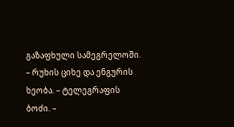გაზაფხული სამეგრელოში. – რუხის ციხე და ენგურის ხეობა. – ტელეგრაფის ბოძი. –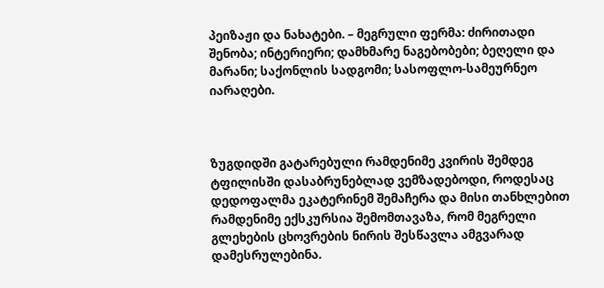პეიზაჟი და ნახატები. – მეგრული ფერმა: ძირითადი შენობა; ინტერიერი; დამხმარე ნაგებობები; ბეღელი და მარანი; საქონლის სადგომი; სასოფლო-სამეურნეო იარაღები.



ზუგდიდში გატარებული რამდენიმე კვირის შემდეგ ტფილისში დასაბრუნებლად ვემზადებოდი, როდესაც დედოფალმა ეკატერინემ შემაჩერა და მისი თანხლებით რამდენიმე ექსკურსია შემომთავაზა, რომ მეგრელი გლეხების ცხოვრების ნირის შესწავლა ამგვარად დამესრულებინა.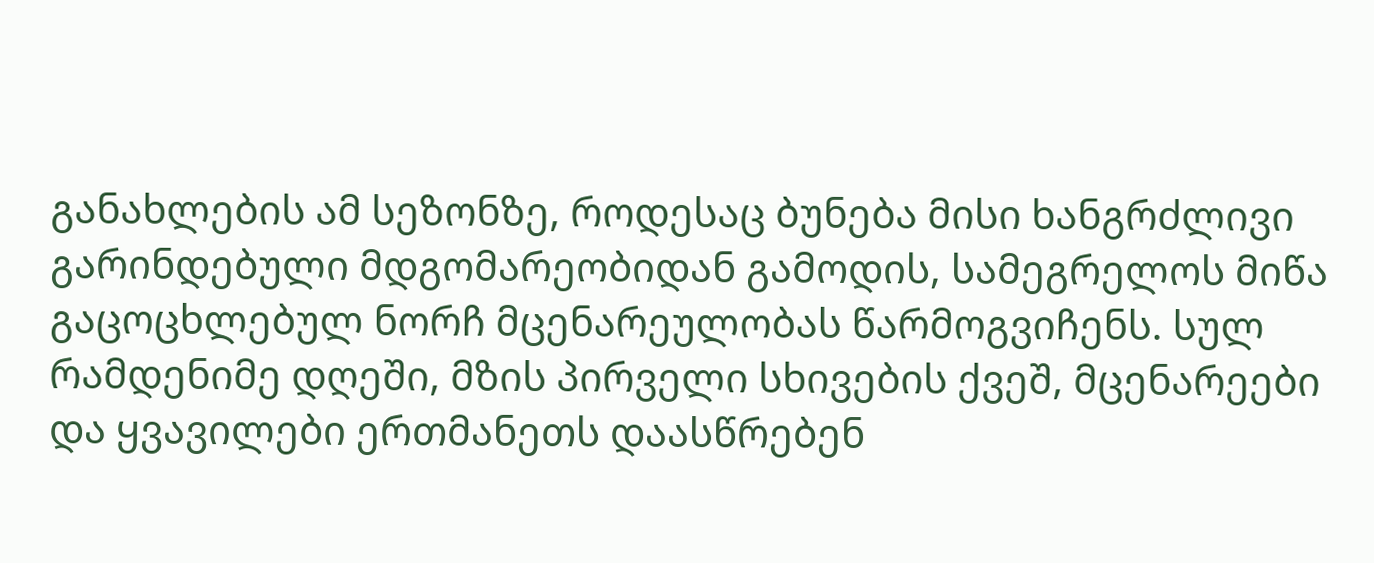განახლების ამ სეზონზე, როდესაც ბუნება მისი ხანგრძლივი გარინდებული მდგომარეობიდან გამოდის, სამეგრელოს მიწა გაცოცხლებულ ნორჩ მცენარეულობას წარმოგვიჩენს. სულ რამდენიმე დღეში, მზის პირველი სხივების ქვეშ, მცენარეები და ყვავილები ერთმანეთს დაასწრებენ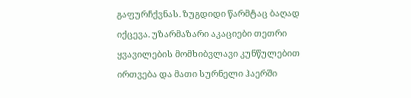გაფურჩქვნას. ზუგდიდი წარმტაც ბაღად იქცევა. უზარმაზარი აკაციები თეთრი ყვავილების მომხიბვლავი კუნწულებით ირთვება და მათი სურნელი ჰაერში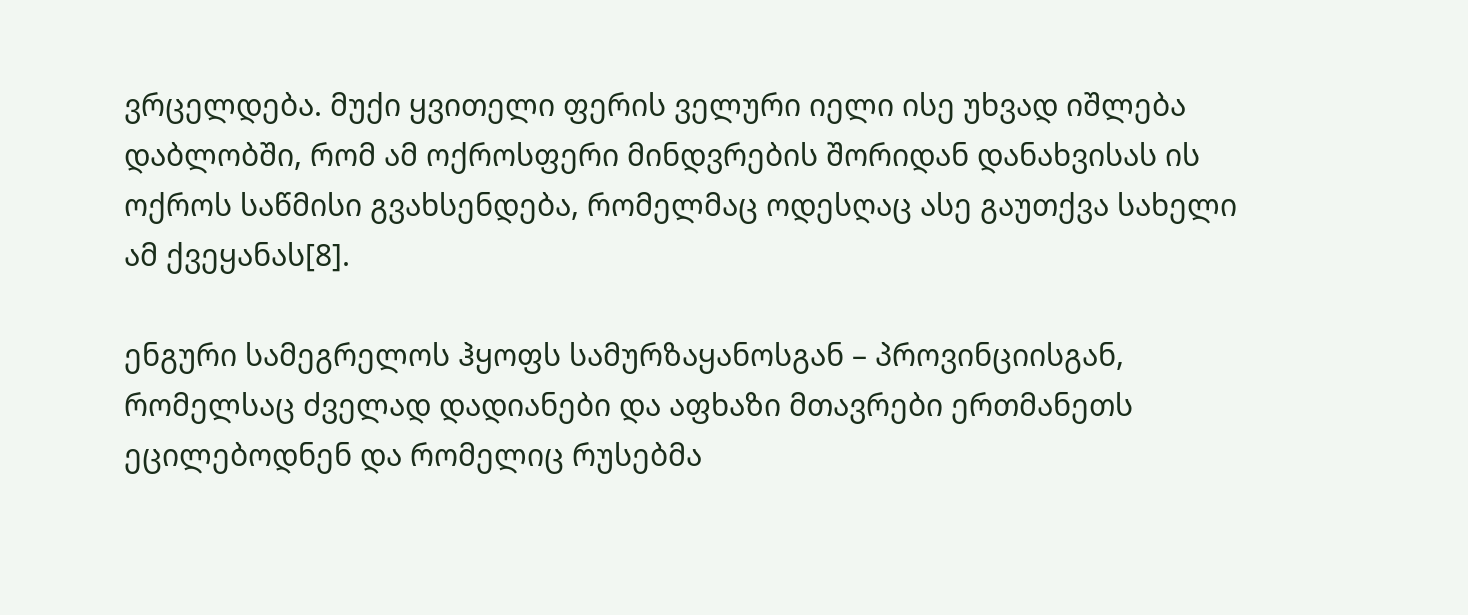ვრცელდება. მუქი ყვითელი ფერის ველური იელი ისე უხვად იშლება დაბლობში, რომ ამ ოქროსფერი მინდვრების შორიდან დანახვისას ის ოქროს საწმისი გვახსენდება, რომელმაც ოდესღაც ასე გაუთქვა სახელი ამ ქვეყანას[8].

ენგური სამეგრელოს ჰყოფს სამურზაყანოსგან – პროვინციისგან, რომელსაც ძველად დადიანები და აფხაზი მთავრები ერთმანეთს ეცილებოდნენ და რომელიც რუსებმა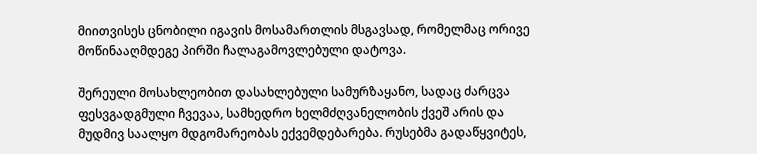მიითვისეს ცნობილი იგავის მოსამართლის მსგავსად, რომელმაც ორივე მოწინააღმდეგე პირში ჩალაგამოვლებული დატოვა.

შერეული მოსახლეობით დასახლებული სამურზაყანო, სადაც ძარცვა ფესვგადგმული ჩვევაა, სამხედრო ხელმძღვანელობის ქვეშ არის და მუდმივ საალყო მდგომარეობას ექვემდებარება. რუსებმა გადაწყვიტეს,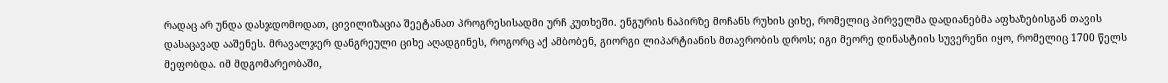რადაც არ უნდა დასჯდომოდათ, ცივილიზაცია შეეტანათ პროგრესისადმი ურჩ კუთხეში. ენგურის ნაპირზე მოჩანს რუხის ციხე, რომელიც პირველმა დადიანებმა აფხაზებისგან თავის დასაცავად ააშენეს. მრავალჯერ დანგრეული ციხე აღადგინეს, როგორც აქ ამბობენ, გიორგი ლიპარტიანის მთავრობის დროს; იგი მეორე დინასტიის სუვერენი იყო, რომელიც 1700 წელს მეფობდა. იმ მდგომარეობაში,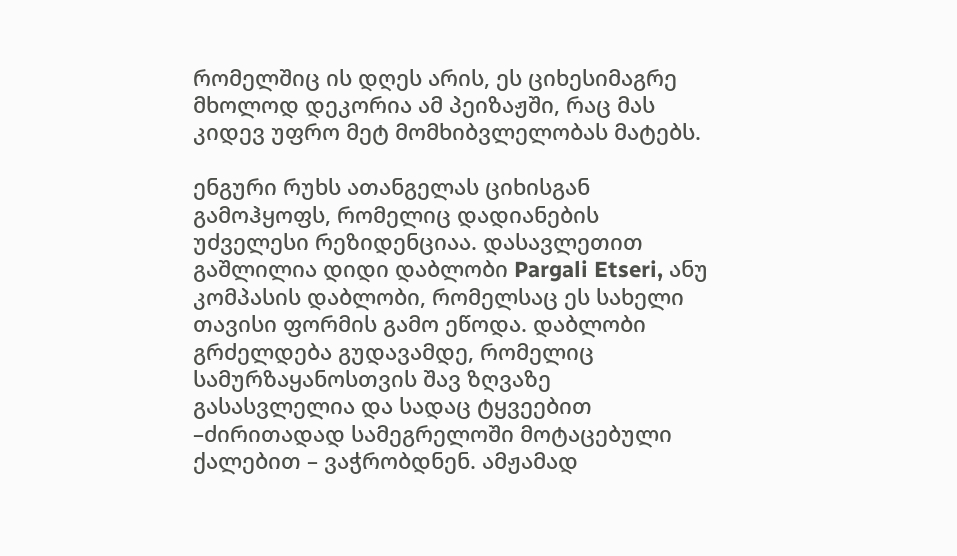რომელშიც ის დღეს არის, ეს ციხესიმაგრე მხოლოდ დეკორია ამ პეიზაჟში, რაც მას კიდევ უფრო მეტ მომხიბვლელობას მატებს.

ენგური რუხს ათანგელას ციხისგან გამოჰყოფს, რომელიც დადიანების უძველესი რეზიდენციაა. დასავლეთით გაშლილია დიდი დაბლობი Pargali Etseri, ანუ კომპასის დაბლობი, რომელსაც ეს სახელი თავისი ფორმის გამო ეწოდა. დაბლობი გრძელდება გუდავამდე, რომელიც სამურზაყანოსთვის შავ ზღვაზე გასასვლელია და სადაც ტყვეებით –ძირითადად სამეგრელოში მოტაცებული ქალებით – ვაჭრობდნენ. ამჟამად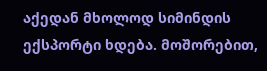აქედან მხოლოდ სიმინდის ექსპორტი ხდება. მოშორებით,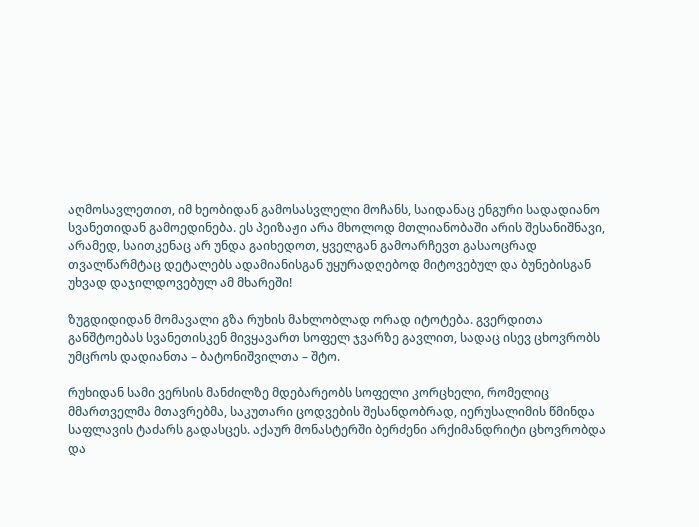აღმოსავლეთით, იმ ხეობიდან გამოსასვლელი მოჩანს, საიდანაც ენგური სადადიანო სვანეთიდან გამოედინება. ეს პეიზაჟი არა მხოლოდ მთლიანობაში არის შესანიშნავი, არამედ, საითკენაც არ უნდა გაიხედოთ, ყველგან გამოარჩევთ გასაოცრად თვალწარმტაც დეტალებს ადამიანისგან უყურადღებოდ მიტოვებულ და ბუნებისგან უხვად დაჯილდოვებულ ამ მხარეში!

ზუგდიდიდან მომავალი გზა რუხის მახლობლად ორად იტოტება. გვერდითა განშტოებას სვანეთისკენ მივყავართ სოფელ ჯვარზე გავლით, სადაც ისევ ცხოვრობს უმცროს დადიანთა – ბატონიშვილთა – შტო.

რუხიდან სამი ვერსის მანძილზე მდებარეობს სოფელი კორცხელი, რომელიც მმართველმა მთავრებმა, საკუთარი ცოდვების შესანდობრად, იერუსალიმის წმინდა საფლავის ტაძარს გადასცეს. აქაურ მონასტერში ბერძენი არქიმანდრიტი ცხოვრობდა და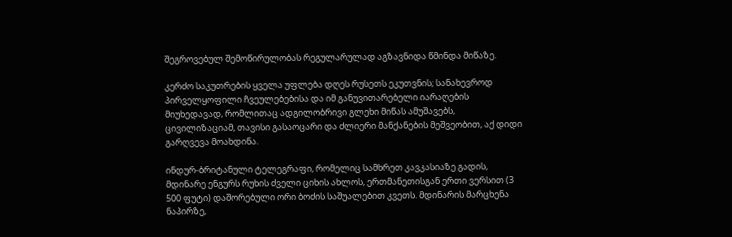შეგროვებულ შემოწირულობას რეგულარულად აგზავნიდა წმინდა მიწაზე.

კერძო საკუთრების ყველა უფლება დღეს რუსეთს ეკუთვნის; სანახევროდ პირველყოფილი ჩვეულებებისა და იმ განუვითარებელი იარაღების მიუხედავად, რომლითაც ადგილობრივი გლეხი მიწას ამუშავებს, ცივილიზაციამ, თავისი გასაოცარი და ძლიერი მანქანების მეშვეობით, აქ დიდი გარღვევა მოახდინა.

ინდურ-ბრიტანული ტელეგრაფი, რომელიც სამხრეთ კავკასიაზე გადის, მდინარე ენგურს რუხის ძველი ციხის ახლოს, ერთმანეთისგან ერთი ვერსით (3 500 ფუტი) დაშორებული ორი ბოძის საშუალებით კვეთს. მდინარის მარცხენა ნაპირზე,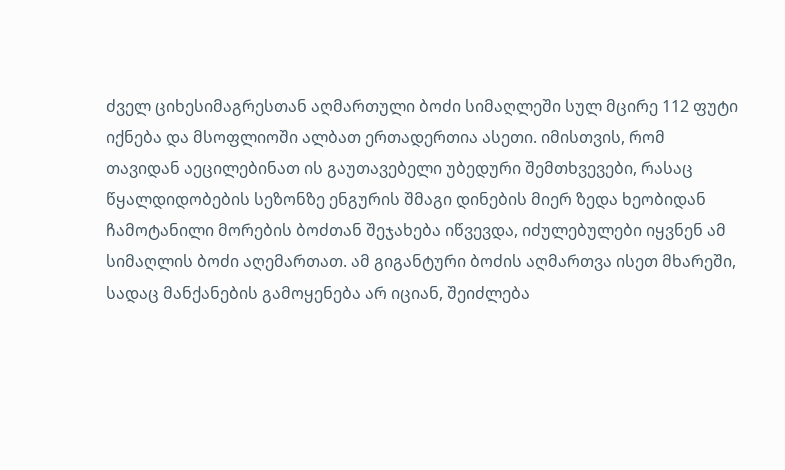ძველ ციხესიმაგრესთან აღმართული ბოძი სიმაღლეში სულ მცირე 112 ფუტი იქნება და მსოფლიოში ალბათ ერთადერთია ასეთი. იმისთვის, რომ თავიდან აეცილებინათ ის გაუთავებელი უბედური შემთხვევები, რასაც წყალდიდობების სეზონზე ენგურის შმაგი დინების მიერ ზედა ხეობიდან ჩამოტანილი მორების ბოძთან შეჯახება იწვევდა, იძულებულები იყვნენ ამ სიმაღლის ბოძი აღემართათ. ამ გიგანტური ბოძის აღმართვა ისეთ მხარეში, სადაც მანქანების გამოყენება არ იციან, შეიძლება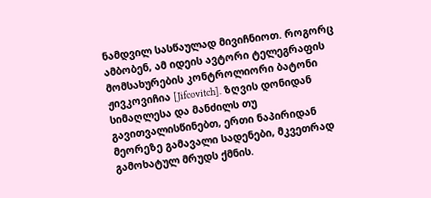ნამდვილ სასწაულად მივიჩნიოთ. როგორც ამბობენ, ამ იდეის ავტორი ტელეგრაფის მომსახურების კონტროლიორი ბატონი ჟივკოვიჩია [Jifcovitch]. ზღვის დონიდან სიმაღლესა და მანძილს თუ გავითვალისწინებთ, ერთი ნაპირიდან მეორეზე გამავალი სადენები, მკვეთრად გამოხატულ მრუდს ქმნის.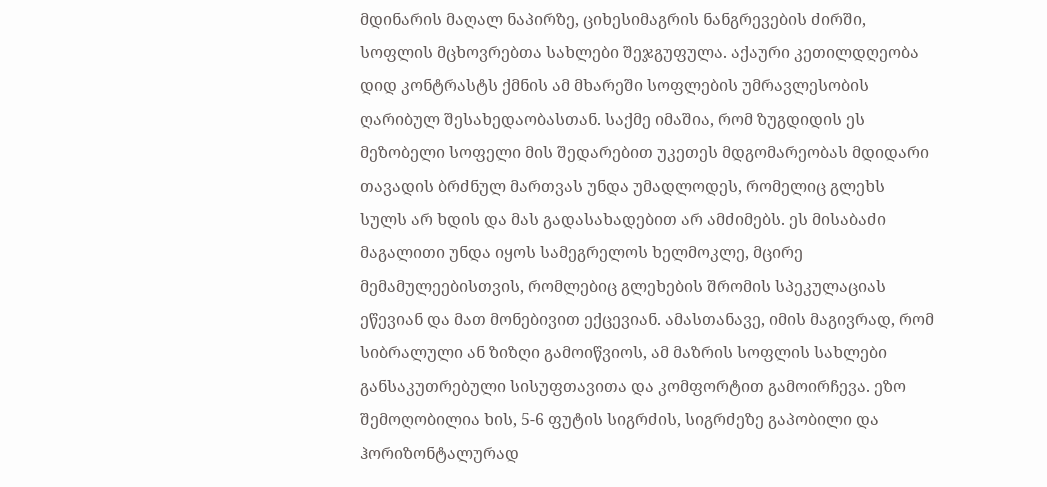მდინარის მაღალ ნაპირზე, ციხესიმაგრის ნანგრევების ძირში, სოფლის მცხოვრებთა სახლები შეჯგუფულა. აქაური კეთილდღეობა დიდ კონტრასტს ქმნის ამ მხარეში სოფლების უმრავლესობის ღარიბულ შესახედაობასთან. საქმე იმაშია, რომ ზუგდიდის ეს მეზობელი სოფელი მის შედარებით უკეთეს მდგომარეობას მდიდარი თავადის ბრძნულ მართვას უნდა უმადლოდეს, რომელიც გლეხს სულს არ ხდის და მას გადასახადებით არ ამძიმებს. ეს მისაბაძი მაგალითი უნდა იყოს სამეგრელოს ხელმოკლე, მცირე მემამულეებისთვის, რომლებიც გლეხების შრომის სპეკულაციას ეწევიან და მათ მონებივით ექცევიან. ამასთანავე, იმის მაგივრად, რომ სიბრალული ან ზიზღი გამოიწვიოს, ამ მაზრის სოფლის სახლები განსაკუთრებული სისუფთავითა და კომფორტით გამოირჩევა. ეზო შემოღობილია ხის, 5-6 ფუტის სიგრძის, სიგრძეზე გაპობილი და ჰორიზონტალურად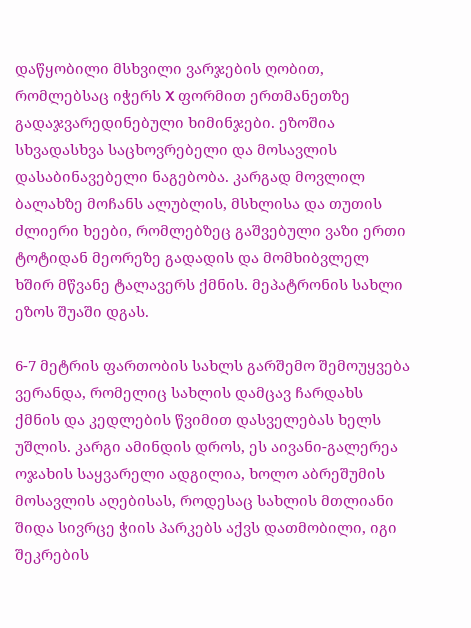დაწყობილი მსხვილი ვარჯების ღობით, რომლებსაც იჭერს X ფორმით ერთმანეთზე გადაჯვარედინებული ხიმინჯები. ეზოშია სხვადასხვა საცხოვრებელი და მოსავლის დასაბინავებელი ნაგებობა. კარგად მოვლილ ბალახზე მოჩანს ალუბლის, მსხლისა და თუთის ძლიერი ხეები, რომლებზეც გაშვებული ვაზი ერთი ტოტიდან მეორეზე გადადის და მომხიბვლელ ხშირ მწვანე ტალავერს ქმნის. მეპატრონის სახლი ეზოს შუაში დგას.

6-7 მეტრის ფართობის სახლს გარშემო შემოუყვება ვერანდა, რომელიც სახლის დამცავ ჩარდახს ქმნის და კედლების წვიმით დასველებას ხელს უშლის. კარგი ამინდის დროს, ეს აივანი-გალერეა ოჯახის საყვარელი ადგილია, ხოლო აბრეშუმის მოსავლის აღებისას, როდესაც სახლის მთლიანი შიდა სივრცე ჭიის პარკებს აქვს დათმობილი, იგი შეკრების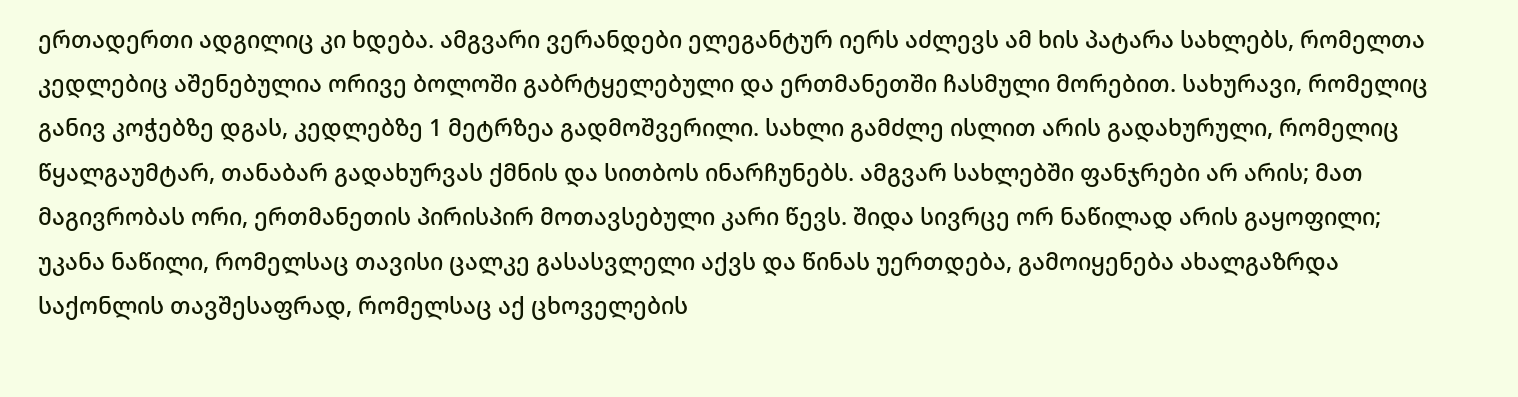ერთადერთი ადგილიც კი ხდება. ამგვარი ვერანდები ელეგანტურ იერს აძლევს ამ ხის პატარა სახლებს, რომელთა კედლებიც აშენებულია ორივე ბოლოში გაბრტყელებული და ერთმანეთში ჩასმული მორებით. სახურავი, რომელიც განივ კოჭებზე დგას, კედლებზე 1 მეტრზეა გადმოშვერილი. სახლი გამძლე ისლით არის გადახურული, რომელიც წყალგაუმტარ, თანაბარ გადახურვას ქმნის და სითბოს ინარჩუნებს. ამგვარ სახლებში ფანჯრები არ არის; მათ მაგივრობას ორი, ერთმანეთის პირისპირ მოთავსებული კარი წევს. შიდა სივრცე ორ ნაწილად არის გაყოფილი; უკანა ნაწილი, რომელსაც თავისი ცალკე გასასვლელი აქვს და წინას უერთდება, გამოიყენება ახალგაზრდა საქონლის თავშესაფრად, რომელსაც აქ ცხოველების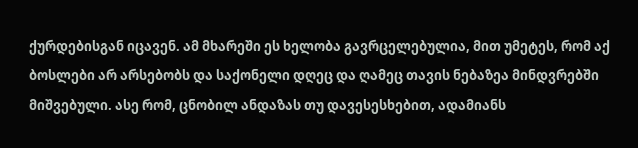ქურდებისგან იცავენ. ამ მხარეში ეს ხელობა გავრცელებულია, მით უმეტეს, რომ აქ ბოსლები არ არსებობს და საქონელი დღეც და ღამეც თავის ნებაზეა მინდვრებში მიშვებული. ასე რომ, ცნობილ ანდაზას თუ დავესესხებით, ადამიანს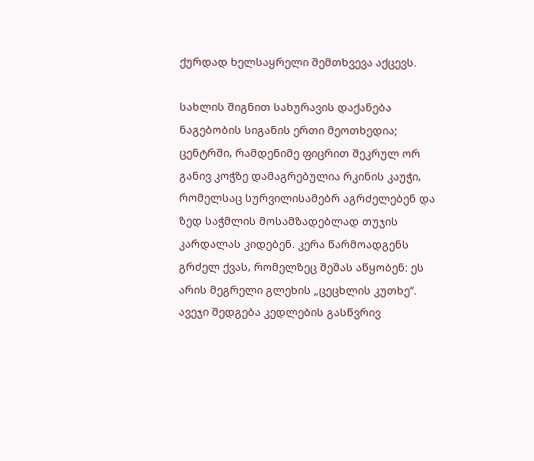ქურდად ხელსაყრელი შემთხვევა აქცევს.

სახლის შიგნით სახურავის დაქანება ნაგებობის სიგანის ერთი მეოთხედია; ცენტრში, რამდენიმე ფიცრით შეკრულ ორ განივ კოჭზე დამაგრებულია რკინის კაუჭი, რომელსაც სურვილისამებრ აგრძელებენ და ზედ საჭმლის მოსამზადებლად თუჯის კარდალას კიდებენ. კერა წარმოადგენს გრძელ ქვას, რომელზეც შეშას აწყობენ: ეს არის მეგრელი გლეხის „ცეცხლის კუთხე“. ავეჯი შედგება კედლების გასწვრივ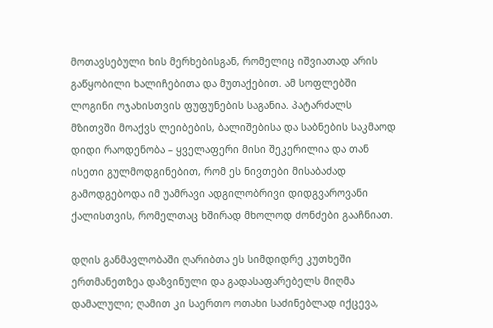მოთავსებული ხის მერხებისგან, რომელიც იშვიათად არის გაწყობილი ხალიჩებითა და მუთაქებით. ამ სოფლებში ლოგინი ოჯახისთვის ფუფუნების საგანია. პატარძალს მზითვში მოაქვს ლეიბების, ბალიშებისა და საბნების საკმაოდ დიდი რაოდენობა – ყველაფერი მისი შეკერილია და თან ისეთი გულმოდგინებით, რომ ეს ნივთები მისაბაძად გამოდგებოდა იმ უამრავი ადგილობრივი დიდგვაროვანი ქალისთვის, რომელთაც ხშირად მხოლოდ ძონძები გააჩნიათ.

დღის განმავლობაში ღარიბთა ეს სიმდიდრე კუთხეში ერთმანეთზეა დაზვინული და გადასაფარებელს მიღმა დამალული; ღამით კი საერთო ოთახი საძინებლად იქცევა,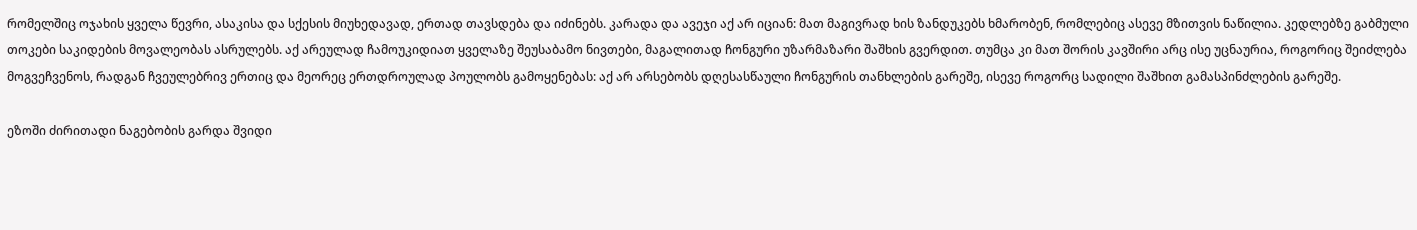რომელშიც ოჯახის ყველა წევრი, ასაკისა და სქესის მიუხედავად, ერთად თავსდება და იძინებს. კარადა და ავეჯი აქ არ იციან: მათ მაგივრად ხის ზანდუკებს ხმარობენ, რომლებიც ასევე მზითვის ნაწილია. კედლებზე გაბმული თოკები საკიდების მოვალეობას ასრულებს. აქ არეულად ჩამოუკიდიათ ყველაზე შეუსაბამო ნივთები, მაგალითად ჩონგური უზარმაზარი შაშხის გვერდით. თუმცა კი მათ შორის კავშირი არც ისე უცნაურია, როგორიც შეიძლება მოგვეჩვენოს, რადგან ჩვეულებრივ ერთიც და მეორეც ერთდროულად პოულობს გამოყენებას: აქ არ არსებობს დღესასწაული ჩონგურის თანხლების გარეშე, ისევე როგორც სადილი შაშხით გამასპინძლების გარეშე.

ეზოში ძირითადი ნაგებობის გარდა შვიდი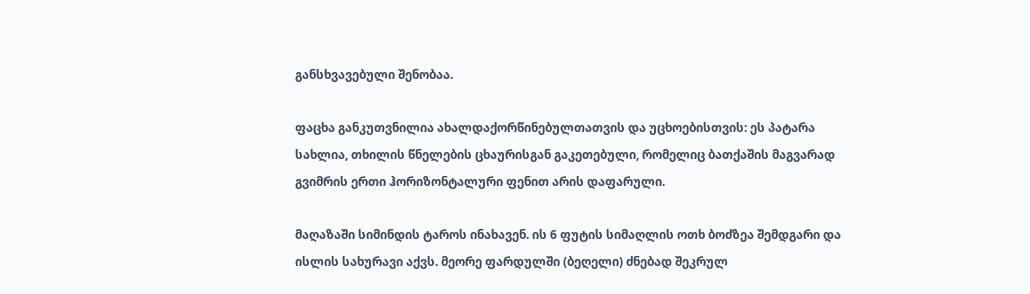განსხვავებული შენობაა.

ფაცხა განკუთვნილია ახალდაქორწინებულთათვის და უცხოებისთვის: ეს პატარა სახლია, თხილის წნელების ცხაურისგან გაკეთებული, რომელიც ბათქაშის მაგვარად გვიმრის ერთი ჰორიზონტალური ფენით არის დაფარული.

მაღაზაში სიმინდის ტაროს ინახავენ. ის 6 ფუტის სიმაღლის ოთხ ბოძზეა შემდგარი და ისლის სახურავი აქვს. მეორე ფარდულში (ბეღელი) ძნებად შეკრულ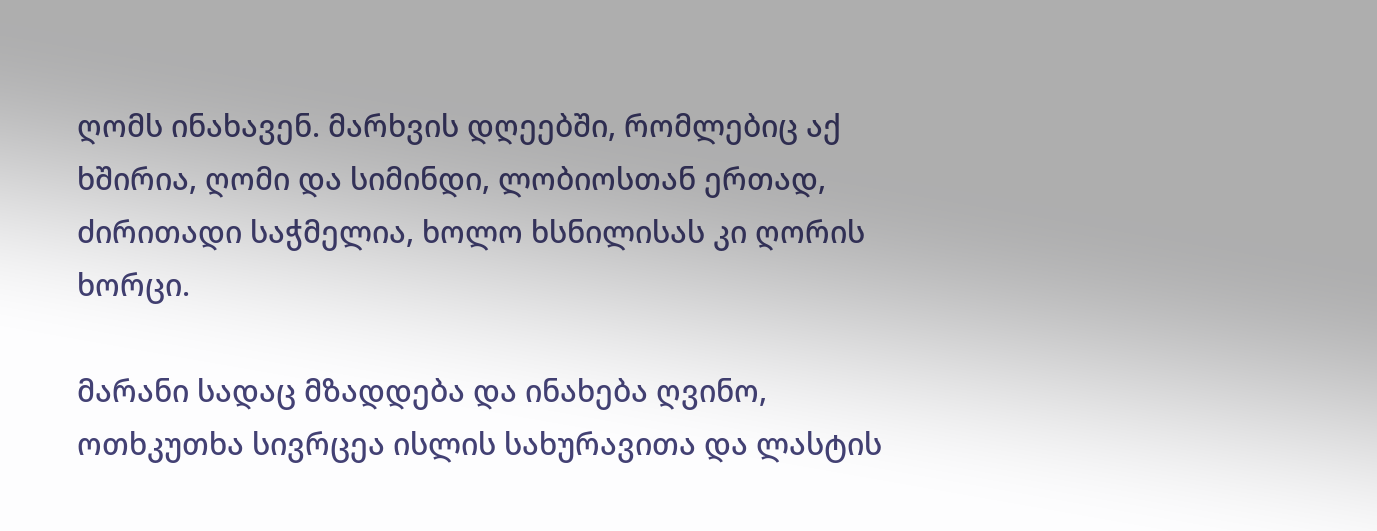ღომს ინახავენ. მარხვის დღეებში, რომლებიც აქ ხშირია, ღომი და სიმინდი, ლობიოსთან ერთად, ძირითადი საჭმელია, ხოლო ხსნილისას კი ღორის ხორცი.

მარანი სადაც მზადდება და ინახება ღვინო, ოთხკუთხა სივრცეა ისლის სახურავითა და ლასტის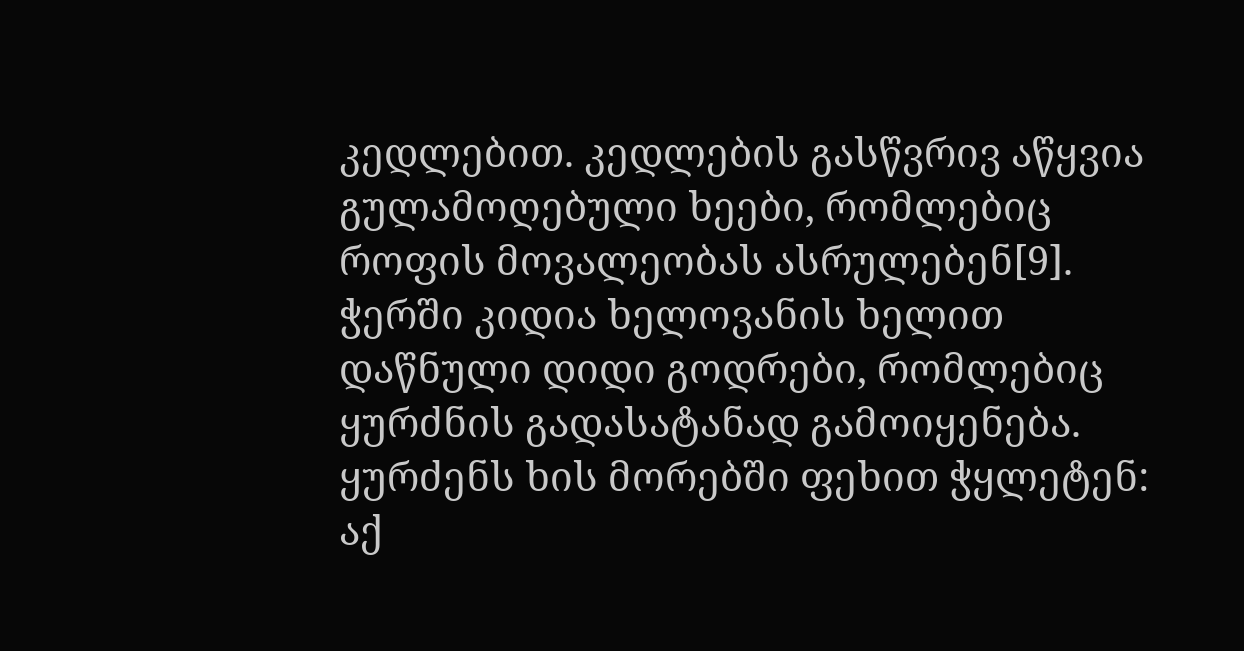კედლებით. კედლების გასწვრივ აწყვია გულამოღებული ხეები, რომლებიც როფის მოვალეობას ასრულებენ[9]. ჭერში კიდია ხელოვანის ხელით დაწნული დიდი გოდრები, რომლებიც ყურძნის გადასატანად გამოიყენება. ყურძენს ხის მორებში ფეხით ჭყლეტენ: აქ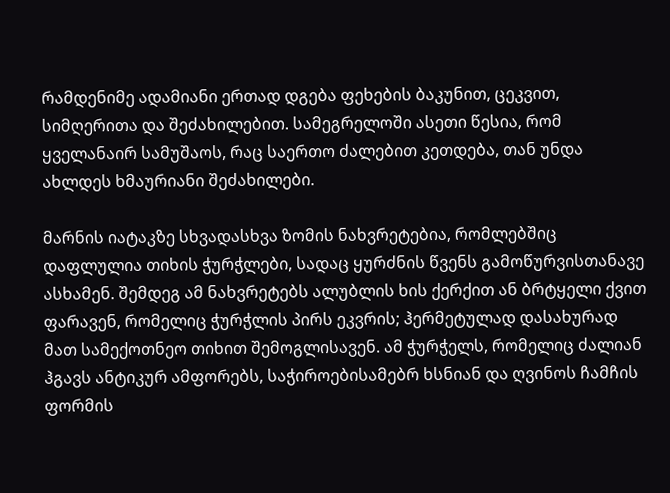რამდენიმე ადამიანი ერთად დგება ფეხების ბაკუნით, ცეკვით, სიმღერითა და შეძახილებით. სამეგრელოში ასეთი წესია, რომ ყველანაირ სამუშაოს, რაც საერთო ძალებით კეთდება, თან უნდა ახლდეს ხმაურიანი შეძახილები.

მარნის იატაკზე სხვადასხვა ზომის ნახვრეტებია, რომლებშიც დაფლულია თიხის ჭურჭლები, სადაც ყურძნის წვენს გამოწურვისთანავე ასხამენ. შემდეგ ამ ნახვრეტებს ალუბლის ხის ქერქით ან ბრტყელი ქვით ფარავენ, რომელიც ჭურჭლის პირს ეკვრის; ჰერმეტულად დასახურად მათ სამექოთნეო თიხით შემოგლისავენ. ამ ჭურჭელს, რომელიც ძალიან ჰგავს ანტიკურ ამფორებს, საჭიროებისამებრ ხსნიან და ღვინოს ჩამჩის ფორმის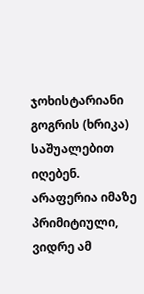ჯოხისტარიანი გოგრის (ხრიკა) საშუალებით იღებენ. არაფერია იმაზე პრიმიტიული, ვიდრე ამ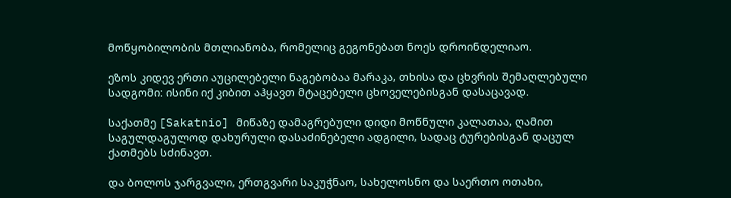მოწყობილობის მთლიანობა, რომელიც გეგონებათ ნოეს დროინდელიაო.

ეზოს კიდევ ერთი აუცილებელი ნაგებობაა მარაკა, თხისა და ცხვრის შემაღლებული სადგომი: ისინი იქ კიბით აჰყავთ მტაცებელი ცხოველებისგან დასაცავად.

საქათმე [Sakatnio] მიწაზე დამაგრებული დიდი მოწნული კალათაა, ღამით საგულდაგულოდ დახურული დასაძინებელი ადგილი, სადაც ტურებისგან დაცულ ქათმებს სძინავთ.

და ბოლოს ჯარგვალი, ერთგვარი საკუჭნაო, სახელოსნო და საერთო ოთახი,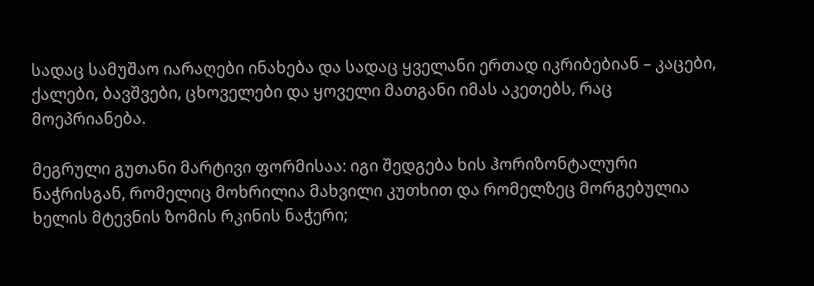სადაც სამუშაო იარაღები ინახება და სადაც ყველანი ერთად იკრიბებიან – კაცები, ქალები, ბავშვები, ცხოველები და ყოველი მათგანი იმას აკეთებს, რაც მოეპრიანება.

მეგრული გუთანი მარტივი ფორმისაა: იგი შედგება ხის ჰორიზონტალური ნაჭრისგან, რომელიც მოხრილია მახვილი კუთხით და რომელზეც მორგებულია ხელის მტევნის ზომის რკინის ნაჭერი;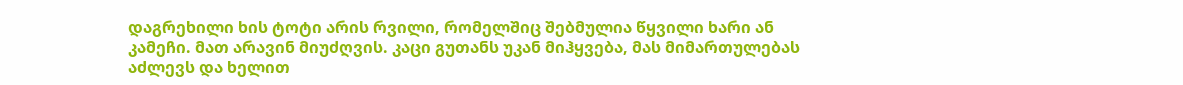დაგრეხილი ხის ტოტი არის რვილი, რომელშიც შებმულია წყვილი ხარი ან კამეჩი. მათ არავინ მიუძღვის. კაცი გუთანს უკან მიჰყვება, მას მიმართულებას აძლევს და ხელით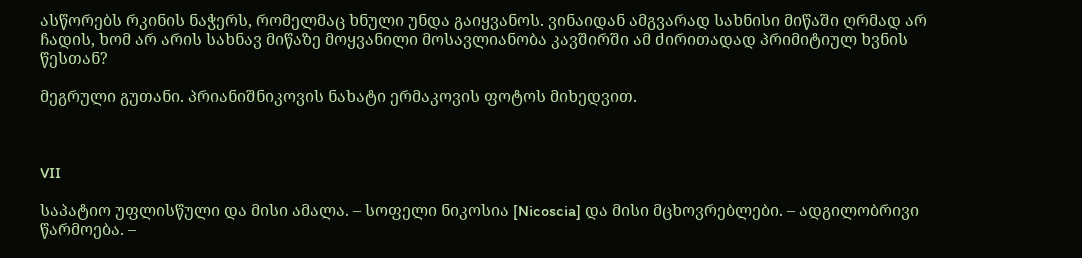ასწორებს რკინის ნაჭერს, რომელმაც ხნული უნდა გაიყვანოს. ვინაიდან ამგვარად სახნისი მიწაში ღრმად არ ჩადის, ხომ არ არის სახნავ მიწაზე მოყვანილი მოსავლიანობა კავშირში ამ ძირითადად პრიმიტიულ ხვნის წესთან?

მეგრული გუთანი. პრიანიშნიკოვის ნახატი ერმაკოვის ფოტოს მიხედვით.



VII

საპატიო უფლისწული და მისი ამალა. – სოფელი ნიკოსია [Nicoscia] და მისი მცხოვრებლები. – ადგილობრივი წარმოება. –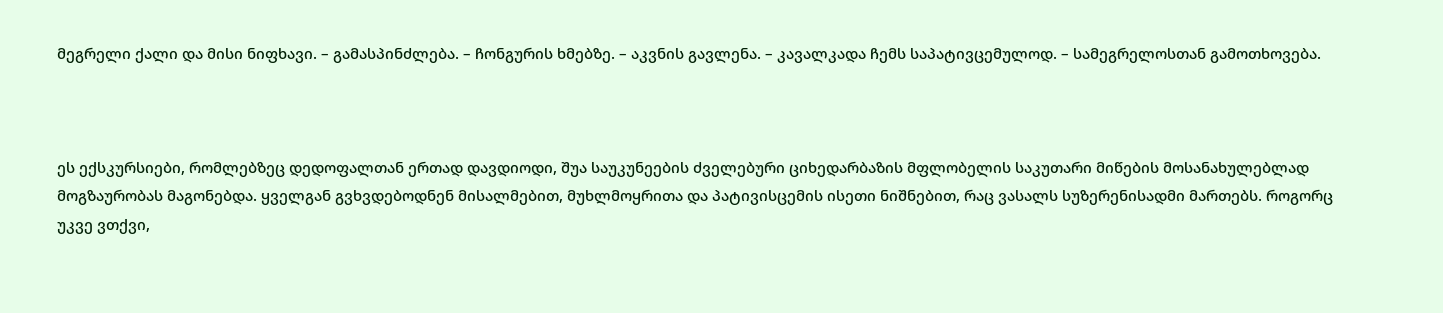მეგრელი ქალი და მისი ნიფხავი. – გამასპინძლება. – ჩონგურის ხმებზე. – აკვნის გავლენა. – კავალკადა ჩემს საპატივცემულოდ. – სამეგრელოსთან გამოთხოვება.



ეს ექსკურსიები, რომლებზეც დედოფალთან ერთად დავდიოდი, შუა საუკუნეების ძველებური ციხედარბაზის მფლობელის საკუთარი მიწების მოსანახულებლად მოგზაურობას მაგონებდა. ყველგან გვხვდებოდნენ მისალმებით, მუხლმოყრითა და პატივისცემის ისეთი ნიშნებით, რაც ვასალს სუზერენისადმი მართებს. როგორც უკვე ვთქვი,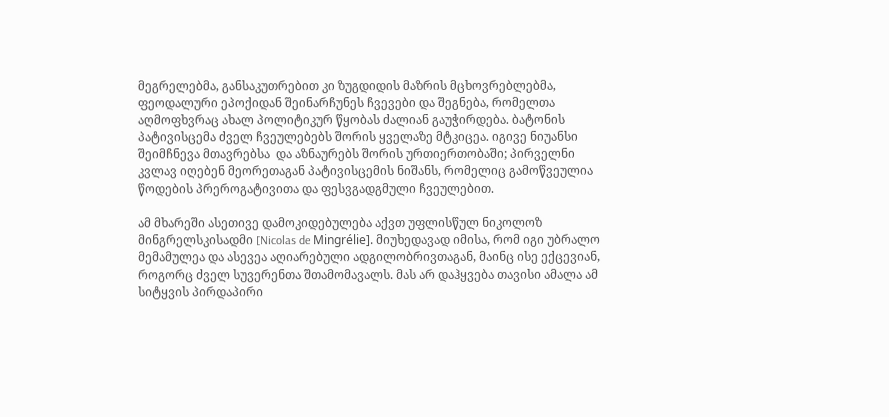მეგრელებმა, განსაკუთრებით კი ზუგდიდის მაზრის მცხოვრებლებმა, ფეოდალური ეპოქიდან შეინარჩუნეს ჩვევები და შეგნება, რომელთა აღმოფხვრაც ახალ პოლიტიკურ წყობას ძალიან გაუჭირდება. ბატონის პატივისცემა ძველ ჩვეულებებს შორის ყველაზე მტკიცეა. იგივე ნიუანსი შეიმჩნევა მთავრებსა  და აზნაურებს შორის ურთიერთობაში; პირველნი კვლავ იღებენ მეორეთაგან პატივისცემის ნიშანს, რომელიც გამოწვეულია წოდების პრეროგატივითა და ფესვგადგმული ჩვეულებით.

ამ მხარეში ასეთივე დამოკიდებულება აქვთ უფლისწულ ნიკოლოზ მინგრელსკისადმი [Nicolas de Mingrélie]. მიუხედავად იმისა, რომ იგი უბრალო მემამულეა და ასევეა აღიარებული ადგილობრივთაგან, მაინც ისე ექცევიან, როგორც ძველ სუვერენთა შთამომავალს. მას არ დაჰყვება თავისი ამალა ამ სიტყვის პირდაპირი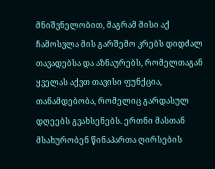მნიშვნელობით, მაგრამ მისი აქ ჩამოსვლა მის გარშემო კრებს დიდძალ თავადებსა და აზნაურებს, რომელთაგან ყველას აქვთ თავისი ფუნქცია, თანამდებობა, რომელიც გარდასულ დღეებს გვახსენებს. ერთნი მასთან მსახურობენ წინაპართა ღირსების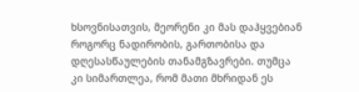ხსოვნისათვის, მეორენი კი მას დაჰყვებიან როგორც ნადირობის, გართობისა და დღესასწაულების თანამგზავრები. თუმცა კი სიმართლეა, რომ მათი მხრიდან ეს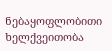ნებაყოფლობითი ხელქვეითობა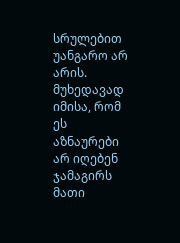სრულებით უანგარო არ არის. მუხედავად იმისა, რომ ეს აზნაურები არ იღებენ ჯამაგირს მათი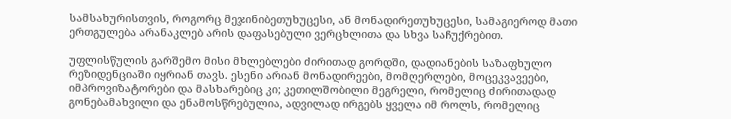სამსახურისთვის, როგორც მეჯინიბეთუხუცესი, ან მონადირეთუხუცესი, სამაგიეროდ მათი ერთგულება არანაკლებ არის დაფასებული ვერცხლითა და სხვა საჩუქრებით.

უფლისწულის გარშემო მისი მხლებლები ძირითად გორდში, დადიანების საზაფხულო რეზიდენციაში იყრიან თავს. ესენი არიან მონადირეები, მომღერლები, მოცეკვავეები, იმპროვიზატორები და მასხარებიც კი; კეთილშობილი მეგრელი, რომელიც ძირითადად გონებამახვილი და ენამოსწრებულია, ადვილად ირგებს ყველა იმ როლს, რომელიც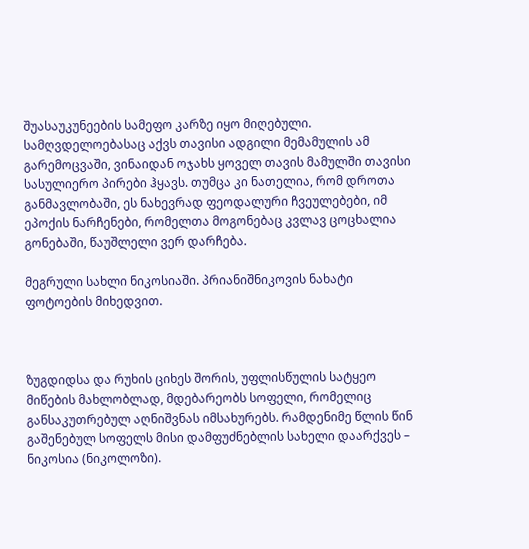შუასაუკუნეების სამეფო კარზე იყო მიღებული. სამღვდელოებასაც აქვს თავისი ადგილი მემამულის ამ გარემოცვაში, ვინაიდან ოჯახს ყოველ თავის მამულში თავისი სასულიერო პირები ჰყავს. თუმცა კი ნათელია, რომ დროთა განმავლობაში, ეს ნახევრად ფეოდალური ჩვეულებები, იმ ეპოქის ნარჩენები, რომელთა მოგონებაც კვლავ ცოცხალია გონებაში, წაუშლელი ვერ დარჩება.

მეგრული სახლი ნიკოსიაში. პრიანიშნიკოვის ნახატი ფოტოების მიხედვით.



ზუგდიდსა და რუხის ციხეს შორის, უფლისწულის სატყეო მიწების მახლობლად, მდებარეობს სოფელი, რომელიც განსაკუთრებულ აღნიშვნას იმსახურებს. რამდენიმე წლის წინ გაშენებულ სოფელს მისი დამფუძნებლის სახელი დაარქვეს – ნიკოსია (ნიკოლოზი).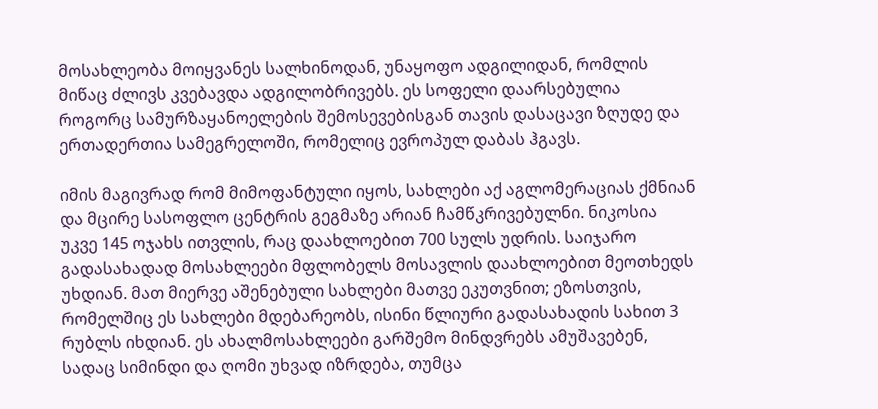მოსახლეობა მოიყვანეს სალხინოდან, უნაყოფო ადგილიდან, რომლის მიწაც ძლივს კვებავდა ადგილობრივებს. ეს სოფელი დაარსებულია როგორც სამურზაყანოელების შემოსევებისგან თავის დასაცავი ზღუდე და ერთადერთია სამეგრელოში, რომელიც ევროპულ დაბას ჰგავს.

იმის მაგივრად რომ მიმოფანტული იყოს, სახლები აქ აგლომერაციას ქმნიან და მცირე სასოფლო ცენტრის გეგმაზე არიან ჩამწკრივებულნი. ნიკოსია უკვე 145 ოჯახს ითვლის, რაც დაახლოებით 700 სულს უდრის. საიჯარო გადასახადად მოსახლეები მფლობელს მოსავლის დაახლოებით მეოთხედს უხდიან. მათ მიერვე აშენებული სახლები მათვე ეკუთვნით; ეზოსთვის, რომელშიც ეს სახლები მდებარეობს, ისინი წლიური გადასახადის სახით 3 რუბლს იხდიან. ეს ახალმოსახლეები გარშემო მინდვრებს ამუშავებენ, სადაც სიმინდი და ღომი უხვად იზრდება, თუმცა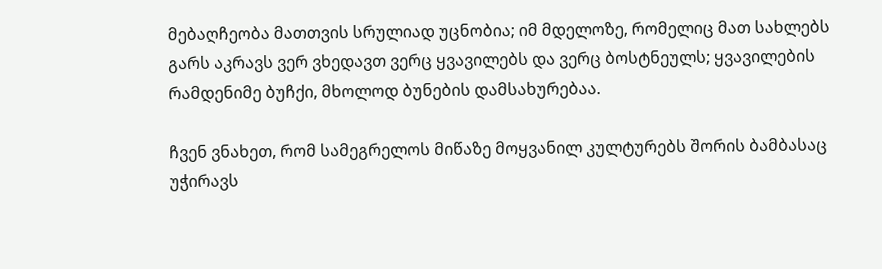მებაღჩეობა მათთვის სრულიად უცნობია; იმ მდელოზე, რომელიც მათ სახლებს გარს აკრავს ვერ ვხედავთ ვერც ყვავილებს და ვერც ბოსტნეულს; ყვავილების რამდენიმე ბუჩქი, მხოლოდ ბუნების დამსახურებაა.

ჩვენ ვნახეთ, რომ სამეგრელოს მიწაზე მოყვანილ კულტურებს შორის ბამბასაც უჭირავს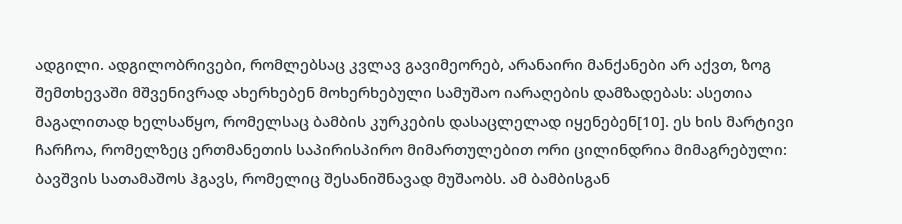ადგილი. ადგილობრივები, რომლებსაც კვლავ გავიმეორებ, არანაირი მანქანები არ აქვთ, ზოგ შემთხევაში მშვენივრად ახერხებენ მოხერხებული სამუშაო იარაღების დამზადებას: ასეთია მაგალითად ხელსაწყო, რომელსაც ბამბის კურკების დასაცლელად იყენებენ[10]. ეს ხის მარტივი ჩარჩოა, რომელზეც ერთმანეთის საპირისპირო მიმართულებით ორი ცილინდრია მიმაგრებული: ბავშვის სათამაშოს ჰგავს, რომელიც შესანიშნავად მუშაობს. ამ ბამბისგან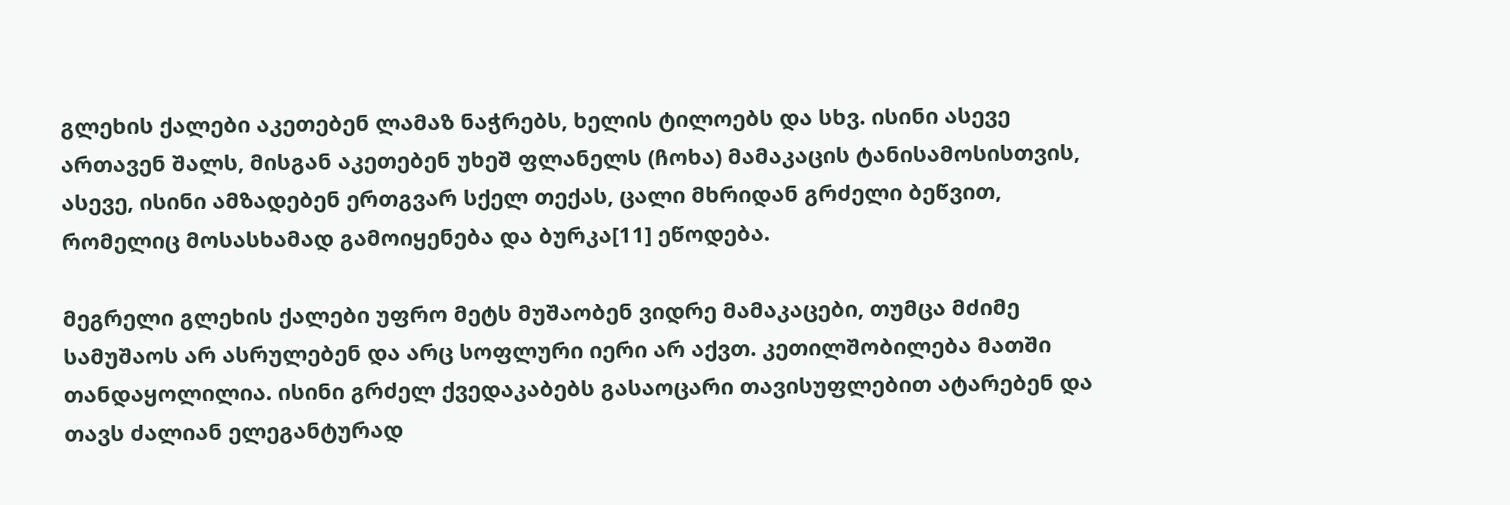გლეხის ქალები აკეთებენ ლამაზ ნაჭრებს, ხელის ტილოებს და სხვ. ისინი ასევე ართავენ შალს, მისგან აკეთებენ უხეშ ფლანელს (ჩოხა) მამაკაცის ტანისამოსისთვის, ასევე, ისინი ამზადებენ ერთგვარ სქელ თექას, ცალი მხრიდან გრძელი ბეწვით, რომელიც მოსასხამად გამოიყენება და ბურკა[11] ეწოდება.

მეგრელი გლეხის ქალები უფრო მეტს მუშაობენ ვიდრე მამაკაცები, თუმცა მძიმე სამუშაოს არ ასრულებენ და არც სოფლური იერი არ აქვთ. კეთილშობილება მათში თანდაყოლილია. ისინი გრძელ ქვედაკაბებს გასაოცარი თავისუფლებით ატარებენ და თავს ძალიან ელეგანტურად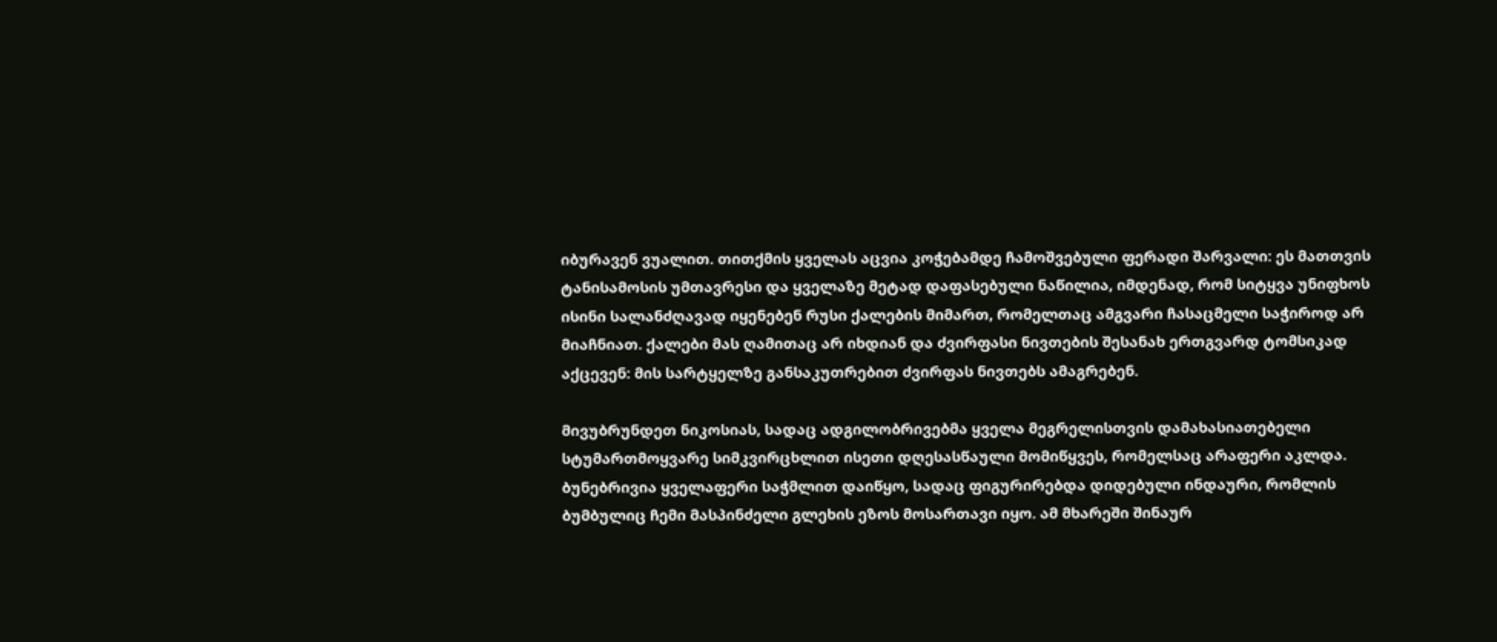იბურავენ ვუალით. თითქმის ყველას აცვია კოჭებამდე ჩამოშვებული ფერადი შარვალი: ეს მათთვის ტანისამოსის უმთავრესი და ყველაზე მეტად დაფასებული ნაწილია, იმდენად, რომ სიტყვა უნიფხოს ისინი სალანძღავად იყენებენ რუსი ქალების მიმართ, რომელთაც ამგვარი ჩასაცმელი საჭიროდ არ მიაჩნიათ. ქალები მას ღამითაც არ იხდიან და ძვირფასი ნივთების შესანახ ერთგვარდ ტომსიკად აქცევენ: მის სარტყელზე განსაკუთრებით ძვირფას ნივთებს ამაგრებენ.

მივუბრუნდეთ ნიკოსიას, სადაც ადგილობრივებმა ყველა მეგრელისთვის დამახასიათებელი სტუმართმოყვარე სიმკვირცხლით ისეთი დღესასწაული მომიწყვეს, რომელსაც არაფერი აკლდა. ბუნებრივია ყველაფერი საჭმლით დაიწყო, სადაც ფიგურირებდა დიდებული ინდაური, რომლის ბუმბულიც ჩემი მასპინძელი გლეხის ეზოს მოსართავი იყო. ამ მხარეში შინაურ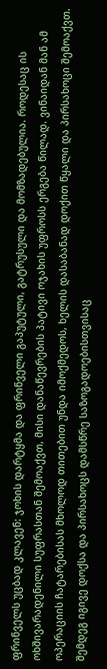ფრინველს უცბად კლავენ: ჯოხის დარტყმა და ფრინველი გაპუტული, გატრუსული და მომზადებულია. როდესაც ის ოხშივარადენილი სუფრასთან შემოაქვთ, მისი დანაწევრების პატივი ოჯახის უფროსს ერგება წილად. ვინაიდან მან ამ ოპერაციის ჩატარებისას მხოლოდ თითებით უნდა იმოქმედოს, ხელის დასაბანად დოქით წყალი და პირსახოცი შემოაქვთ. შემდეგ იგივე დოქსა და პირსახოცს დამსწრე საზოგადოებისთვისაც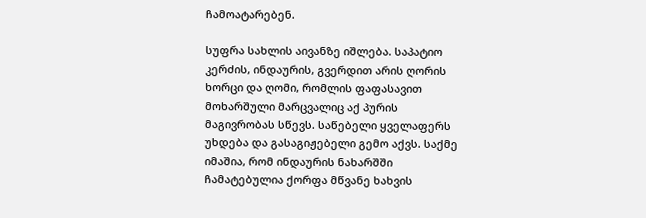ჩამოატარებენ.

სუფრა სახლის აივანზე იშლება. საპატიო კერძის, ინდაურის, გვერდით არის ღორის ხორცი და ღომი, რომლის ფაფასავით მოხარშული მარცვალიც აქ პურის მაგივრობას სწევს. საწებელი ყველაფერს უხდება და გასაგიჟებელი გემო აქვს. საქმე იმაშია, რომ ინდაურის ნახარშში ჩამატებულია ქორფა მწვანე ხახვის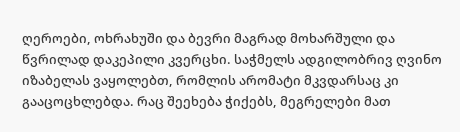ღეროები, ოხრახუში და ბევრი მაგრად მოხარშული და წვრილად დაკეპილი კვერცხი. საჭმელს ადგილობრივ ღვინო იზაბელას ვაყოლებთ, რომლის არომატი მკვდარსაც კი გააცოცხლებდა. რაც შეეხება ჭიქებს, მეგრელები მათ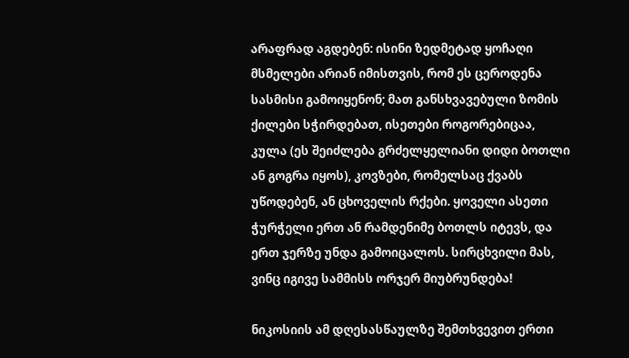არაფრად აგდებენ: ისინი ზედმეტად ყოჩაღი მსმელები არიან იმისთვის, რომ ეს ცეროდენა სასმისი გამოიყენონ; მათ განსხვავებული ზომის ქილები სჭირდებათ, ისეთები როგორებიცაა, კულა (ეს შეიძლება გრძელყელიანი დიდი ბოთლი ან გოგრა იყოს), კოვზები, რომელსაც ქვაბს უწოდებენ, ან ცხოველის რქები. ყოველი ასეთი ჭურჭელი ერთ ან რამდენიმე ბოთლს იტევს, და ერთ ჯერზე უნდა გამოიცალოს. სირცხვილი მას, ვინც იგივე სამმისს ორჯერ მიუბრუნდება!

ნიკოსიის ამ დღესასწაულზე შემთხვევით ერთი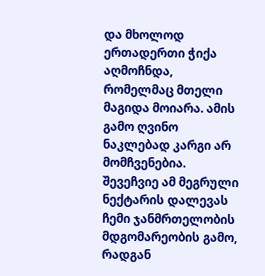და მხოლოდ ერთადერთი ჭიქა აღმოჩნდა, რომელმაც მთელი მაგიდა მოიარა. ამის გამო ღვინო ნაკლებად კარგი არ მომჩვენებია. შევეჩვიე ამ მეგრული ნექტარის დალევას ჩემი ჯანმრთელობის მდგომარეობის გამო, რადგან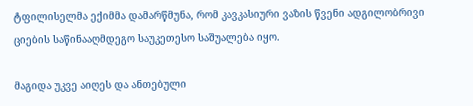ტფილისელმა ექიმმა დამარწმუნა, რომ კავკასიური ვაზის წვენი ადგილობრივი ციების საწინააღმდეგო საუკეთესო საშუალება იყო.

მაგიდა უკვე აიღეს და ანთებული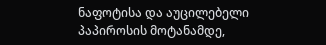ნაფოტისა და აუცილებელი პაპიროსის მოტანამდე,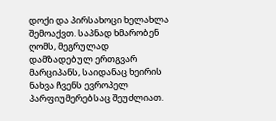დოქი და პირსახოცი ხელახლა შემოაქვთ. საპნად ხმარობენ ღომს, მეგრულად დამზადებულ ერთგვარ მარციპანს, საიდანაც ხეირის ნახვა ჩვენს ევროპელ პარფიუმერებსაც შეუძლიათ.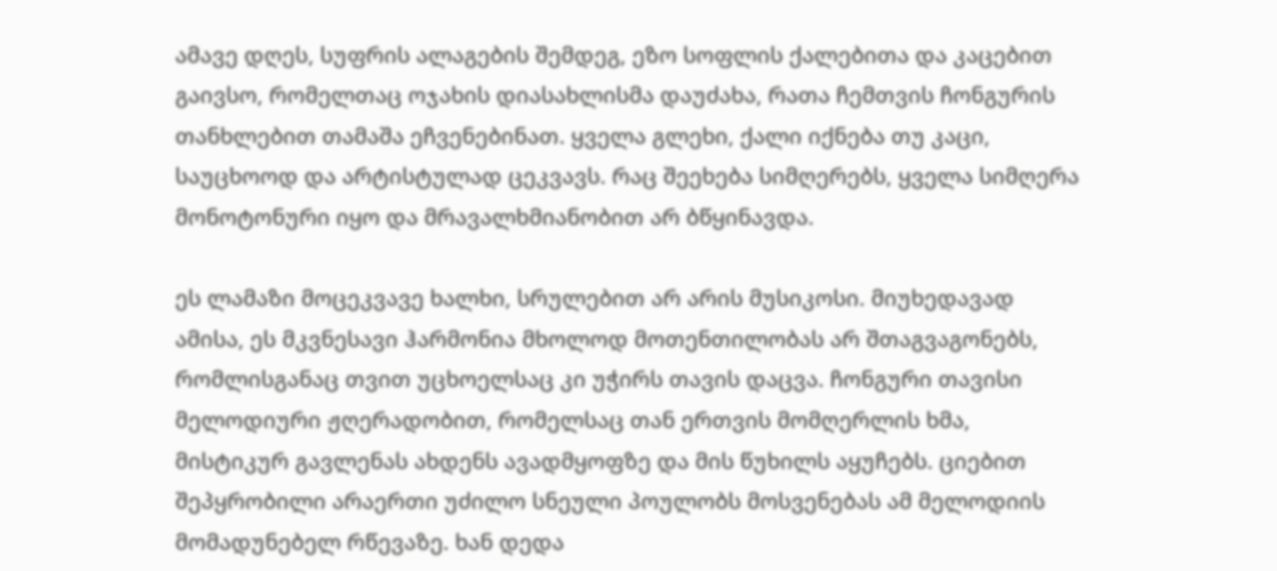ამავე დღეს, სუფრის ალაგების შემდეგ, ეზო სოფლის ქალებითა და კაცებით გაივსო, რომელთაც ოჯახის დიასახლისმა დაუძახა, რათა ჩემთვის ჩონგურის თანხლებით თამაშა ეჩვენებინათ. ყველა გლეხი, ქალი იქნება თუ კაცი, საუცხოოდ და არტისტულად ცეკვავს. რაც შეეხება სიმღერებს, ყველა სიმღერა მონოტონური იყო და მრავალხმიანობით არ ბწყინავდა.

ეს ლამაზი მოცეკვავე ხალხი, სრულებით არ არის მუსიკოსი. მიუხედავად ამისა, ეს მკვნესავი ჰარმონია მხოლოდ მოთენთილობას არ შთაგვაგონებს, რომლისგანაც თვით უცხოელსაც კი უჭირს თავის დაცვა. ჩონგური თავისი მელოდიური ჟღერადობით, რომელსაც თან ერთვის მომღერლის ხმა, მისტიკურ გავლენას ახდენს ავადმყოფზე და მის წუხილს აყუჩებს. ციებით შეპყრობილი არაერთი უძილო სნეული პოულობს მოსვენებას ამ მელოდიის მომადუნებელ რწევაზე. ხან დედა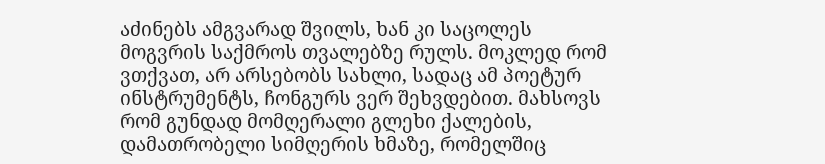აძინებს ამგვარად შვილს, ხან კი საცოლეს მოგვრის საქმროს თვალებზე რულს. მოკლედ რომ ვთქვათ, არ არსებობს სახლი, სადაც ამ პოეტურ ინსტრუმენტს, ჩონგურს ვერ შეხვდებით. მახსოვს რომ გუნდად მომღერალი გლეხი ქალების, დამათრობელი სიმღერის ხმაზე, რომელშიც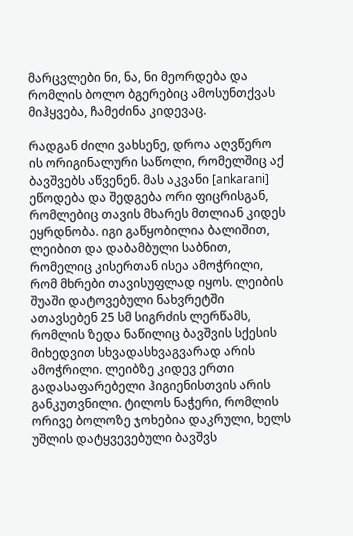მარცვლები ნი, ნა, ნი მეორდება და რომლის ბოლო ბგერებიც ამოსუნთქვას მიჰყვება, ჩამეძინა კიდევაც.

რადგან ძილი ვახსენე, დროა აღვწერო ის ორიგინალური საწოლი, რომელშიც აქ ბავშვებს აწვენენ. მას აკვანი [ankarani] ეწოდება და შედგება ორი ფიცრისგან, რომლებიც თავის მხარეს მთლიან კიდეს ეყრდნობა. იგი გაწყობილია ბალიშით, ლეიბით და დაბამბული საბნით, რომელიც კისერთან ისეა ამოჭრილი, რომ მხრები თავისუფლად იყოს. ლეიბის შუაში დატოვებული ნახვრეტში ათავსებენ 25 სმ სიგრძის ლერწამს, რომლის ზედა ნაწილიც ბავშვის სქესის მიხედვით სხვადასხვაგვარად არის ამოჭრილი. ლეიბზე კიდევ ერთი გადასაფარებელი ჰიგიენისთვის არის განკუთვნილი. ტილოს ნაჭერი, რომლის ორივე ბოლოზე ჯოხებია დაკრული, ხელს უშლის დატყვევებული ბავშვს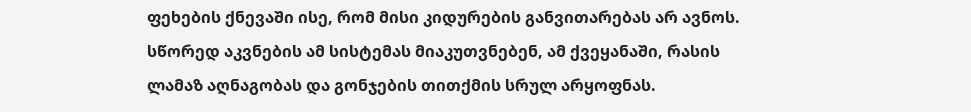ფეხების ქნევაში ისე, რომ მისი კიდურების განვითარებას არ ავნოს. სწორედ აკვნების ამ სისტემას მიაკუთვნებენ, ამ ქვეყანაში, რასის ლამაზ აღნაგობას და გონჯების თითქმის სრულ არყოფნას.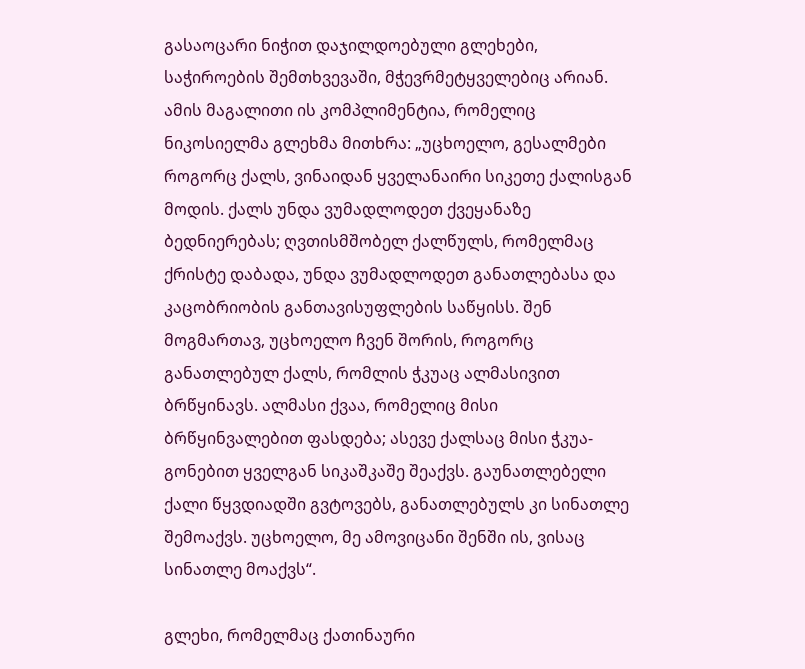გასაოცარი ნიჭით დაჯილდოებული გლეხები, საჭიროების შემთხვევაში, მჭევრმეტყველებიც არიან. ამის მაგალითი ის კომპლიმენტია, რომელიც ნიკოსიელმა გლეხმა მითხრა: „უცხოელო, გესალმები როგორც ქალს, ვინაიდან ყველანაირი სიკეთე ქალისგან მოდის. ქალს უნდა ვუმადლოდეთ ქვეყანაზე ბედნიერებას; ღვთისმშობელ ქალწულს, რომელმაც ქრისტე დაბადა, უნდა ვუმადლოდეთ განათლებასა და კაცობრიობის განთავისუფლების საწყისს. შენ მოგმართავ, უცხოელო ჩვენ შორის, როგორც განათლებულ ქალს, რომლის ჭკუაც ალმასივით ბრწყინავს. ალმასი ქვაა, რომელიც მისი ბრწყინვალებით ფასდება; ასევე ქალსაც მისი ჭკუა-გონებით ყველგან სიკაშკაშე შეაქვს. გაუნათლებელი ქალი წყვდიადში გვტოვებს, განათლებულს კი სინათლე შემოაქვს. უცხოელო, მე ამოვიცანი შენში ის, ვისაც სინათლე მოაქვს“.

გლეხი, რომელმაც ქათინაური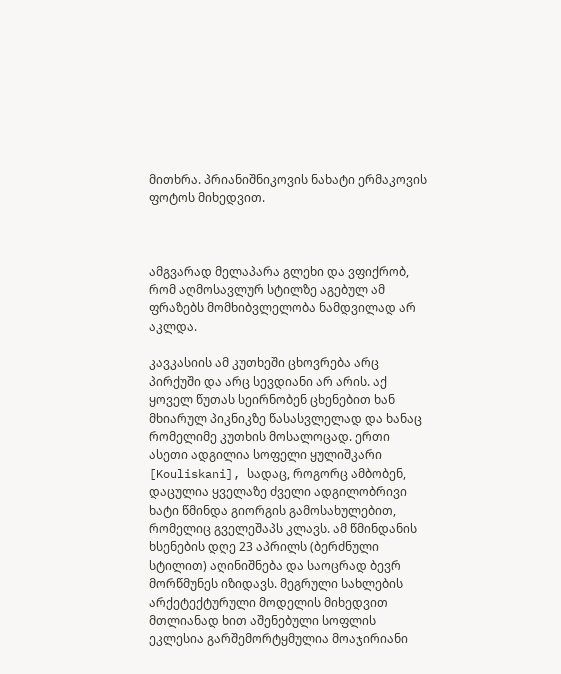მითხრა. პრიანიშნიკოვის ნახატი ერმაკოვის ფოტოს მიხედვით.



ამგვარად მელაპარა გლეხი და ვფიქრობ, რომ აღმოსავლურ სტილზე აგებულ ამ ფრაზებს მომხიბვლელობა ნამდვილად არ აკლდა.

კავკასიის ამ კუთხეში ცხოვრება არც პირქუში და არც სევდიანი არ არის. აქ ყოველ წუთას სეირნობენ ცხენებით ხან მხიარულ პიკნიკზე წასასვლელად და ხანაც რომელიმე კუთხის მოსალოცად. ერთი ასეთი ადგილია სოფელი ყულიშკარი [Kouliskani], სადაც, როგორც ამბობენ, დაცულია ყველაზე ძველი ადგილობრივი ხატი წმინდა გიორგის გამოსახულებით, რომელიც გველეშაპს კლავს. ამ წმინდანის ხსენების დღე 23 აპრილს (ბერძნული სტილით) აღინიშნება და საოცრად ბევრ მორწმუნეს იზიდავს. მეგრული სახლების არქეტექტურული მოდელის მიხედვით მთლიანად ხით აშენებული სოფლის ეკლესია გარშემორტყმულია მოაჯირიანი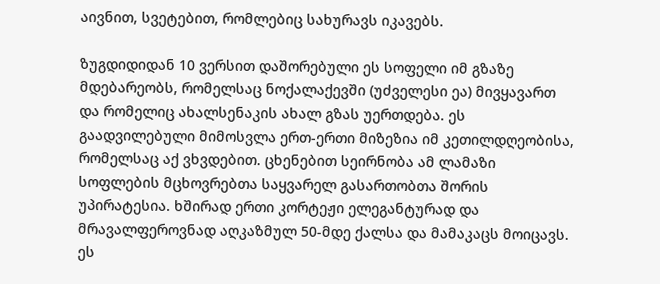აივნით, სვეტებით, რომლებიც სახურავს იკავებს.

ზუგდიდიდან 10 ვერსით დაშორებული ეს სოფელი იმ გზაზე მდებარეობს, რომელსაც ნოქალაქევში (უძველესი ეა) მივყავართ და რომელიც ახალსენაკის ახალ გზას უერთდება. ეს გაადვილებული მიმოსვლა ერთ-ერთი მიზეზია იმ კეთილდღეობისა, რომელსაც აქ ვხვდებით. ცხენებით სეირნობა ამ ლამაზი სოფლების მცხოვრებთა საყვარელ გასართობთა შორის უპირატესია. ხშირად ერთი კორტეჟი ელეგანტურად და მრავალფეროვნად აღკაზმულ 50-მდე ქალსა და მამაკაცს მოიცავს. ეს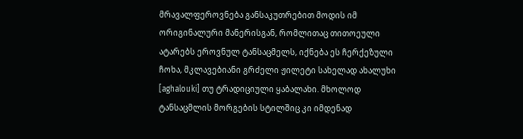მრავალფეროვნება განსაკუთრებით მოდის იმ ორიგინალური მანერისგან, რომლითაც თითოეული ატარებს ეროვნულ ტანსაცმელს, იქნება ეს ჩერქეზული ჩოხა, მკლავებიანი გრძელი ჟილეტი სახელად ახალუხი [aghalouki] თუ ტრადიციული ყაბალახი. მხოლოდ ტანსაცმლის მორგების სტილშიც კი იმდენად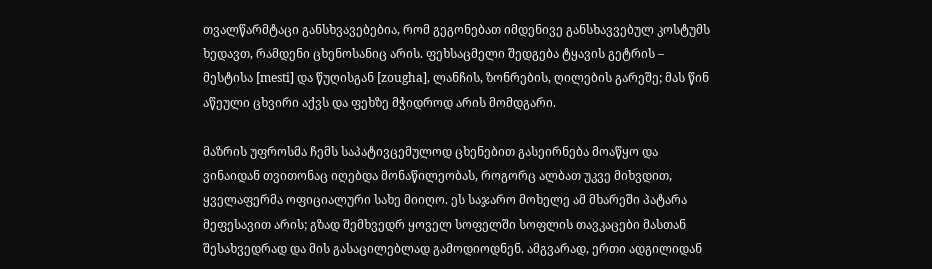თვალწარმტაცი განსხვავებებია, რომ გეგონებათ იმდენივე განსხავვებულ კოსტუმს ხედავთ, რამდენი ცხენოსანიც არის. ფეხსაცმელი შედგება ტყავის გეტრის – მესტისა [mesti] და წუღისგან [zougha], ლანჩის, ზონრების, ღილების გარეშე; მას წინ აწეული ცხვირი აქვს და ფეხზე მჭიდროდ არის მომდგარი.

მაზრის უფროსმა ჩემს საპატივცემულოდ ცხენებით გასეირნება მოაწყო და ვინაიდან თვითონაც იღებდა მონაწილეობას, როგორც ალბათ უკვე მიხვდით, ყველაფერმა ოფიციალური სახე მიიღო. ეს საჯარო მოხელე ამ მხარეში პატარა მეფესავით არის; გზად შემხვედრ ყოველ სოფელში სოფლის თავკაცები მასთან შესახვედრად და მის გასაცილებლად გამოდიოდნენ. ამგვარად, ერთი ადგილიდან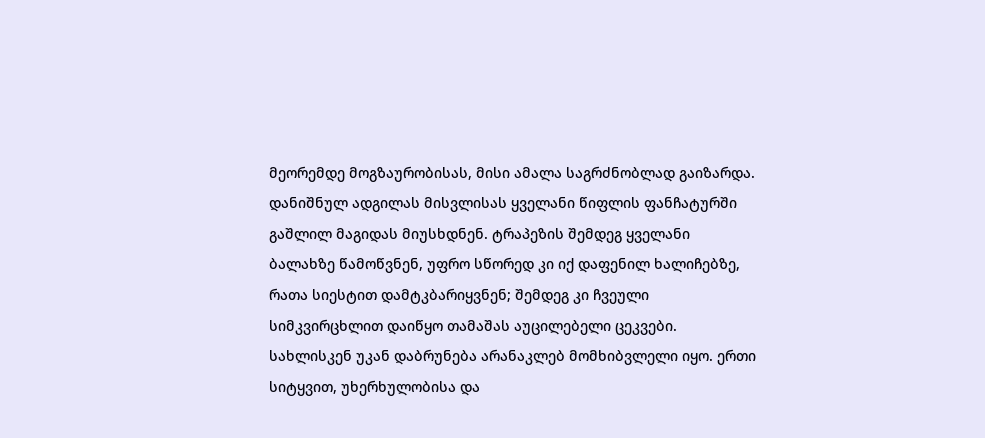მეორემდე მოგზაურობისას, მისი ამალა საგრძნობლად გაიზარდა. დანიშნულ ადგილას მისვლისას ყველანი წიფლის ფანჩატურში გაშლილ მაგიდას მიუსხდნენ. ტრაპეზის შემდეგ ყველანი ბალახზე წამოწვნენ, უფრო სწორედ კი იქ დაფენილ ხალიჩებზე, რათა სიესტით დამტკბარიყვნენ; შემდეგ კი ჩვეული სიმკვირცხლით დაიწყო თამაშას აუცილებელი ცეკვები. სახლისკენ უკან დაბრუნება არანაკლებ მომხიბვლელი იყო. ერთი სიტყვით, უხერხულობისა და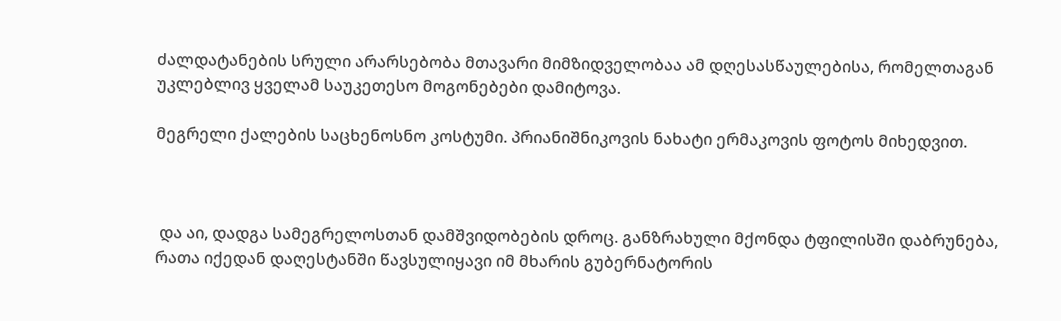ძალდატანების სრული არარსებობა მთავარი მიმზიდველობაა ამ დღესასწაულებისა, რომელთაგან უკლებლივ ყველამ საუკეთესო მოგონებები დამიტოვა.

მეგრელი ქალების საცხენოსნო კოსტუმი. პრიანიშნიკოვის ნახატი ერმაკოვის ფოტოს მიხედვით.



 და აი, დადგა სამეგრელოსთან დამშვიდობების დროც. განზრახული მქონდა ტფილისში დაბრუნება, რათა იქედან დაღესტანში წავსულიყავი იმ მხარის გუბერნატორის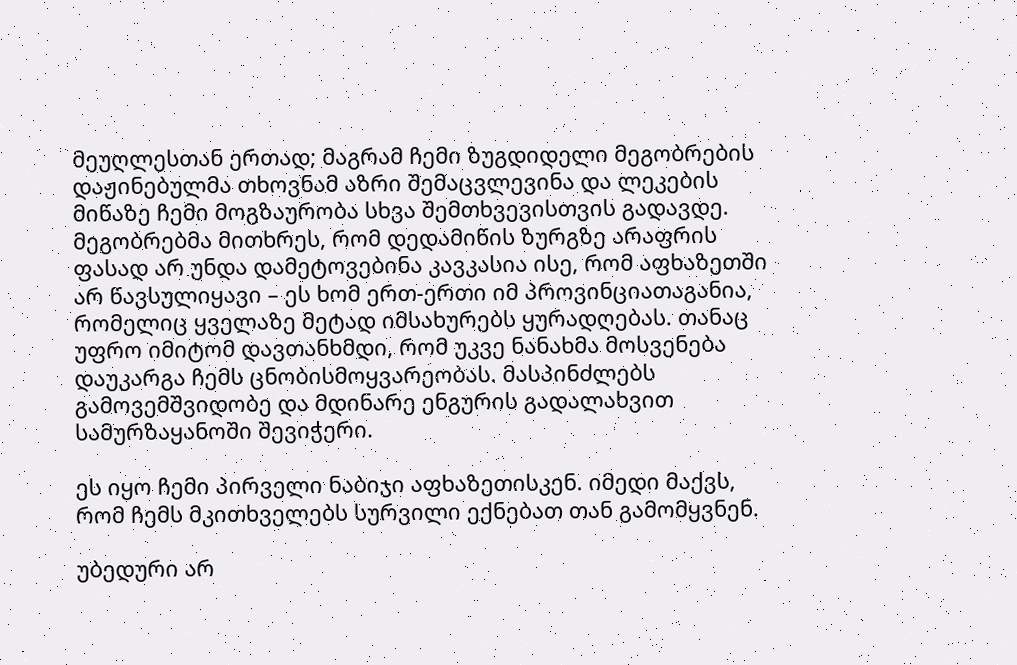მეუღლესთან ერთად; მაგრამ ჩემი ზუგდიდელი მეგობრების დაჟინებულმა თხოვნამ აზრი შემაცვლევინა და ლეკების მიწაზე ჩემი მოგზაურობა სხვა შემთხვევისთვის გადავდე. მეგობრებმა მითხრეს, რომ დედამიწის ზურგზე არაფრის ფასად არ უნდა დამეტოვებინა კავკასია ისე, რომ აფხაზეთში არ წავსულიყავი – ეს ხომ ერთ-ერთი იმ პროვინციათაგანია, რომელიც ყველაზე მეტად იმსახურებს ყურადღებას. თანაც უფრო იმიტომ დავთანხმდი, რომ უკვე ნანახმა მოსვენება დაუკარგა ჩემს ცნობისმოყვარეობას. მასპინძლებს გამოვემშვიდობე და მდინარე ენგურის გადალახვით სამურზაყანოში შევიჭერი.

ეს იყო ჩემი პირველი ნაბიჯი აფხაზეთისკენ. იმედი მაქვს, რომ ჩემს მკითხველებს სურვილი ექნებათ თან გამომყვნენ.

უბედური არ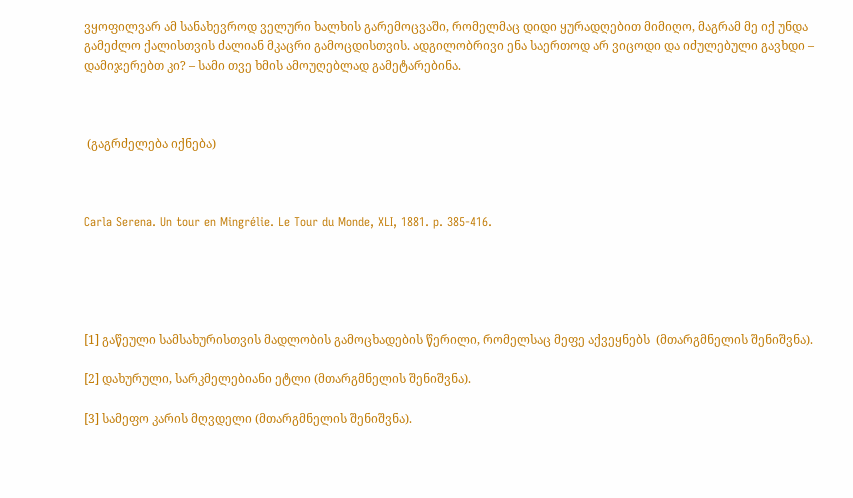ვყოფილვარ ამ სანახევროდ ველური ხალხის გარემოცვაში, რომელმაც დიდი ყურადღებით მიმიღო, მაგრამ მე იქ უნდა გამეძლო ქალისთვის ძალიან მკაცრი გამოცდისთვის. ადგილობრივი ენა საერთოდ არ ვიცოდი და იძულებული გავხდი – დამიჯერებთ კი? – სამი თვე ხმის ამოუღებლად გამეტარებინა.



 (გაგრძელება იქნება)



Carla Serena. Un tour en Mingrélie. Le Tour du Monde, XLI, 1881. p. 385-416.





[1] გაწეული სამსახურისთვის მადლობის გამოცხადების წერილი, რომელსაც მეფე აქვეყნებს  (მთარგმნელის შენიშვნა).

[2] დახურული, სარკმელებიანი ეტლი (მთარგმნელის შენიშვნა).

[3] სამეფო კარის მღვდელი (მთარგმნელის შენიშვნა).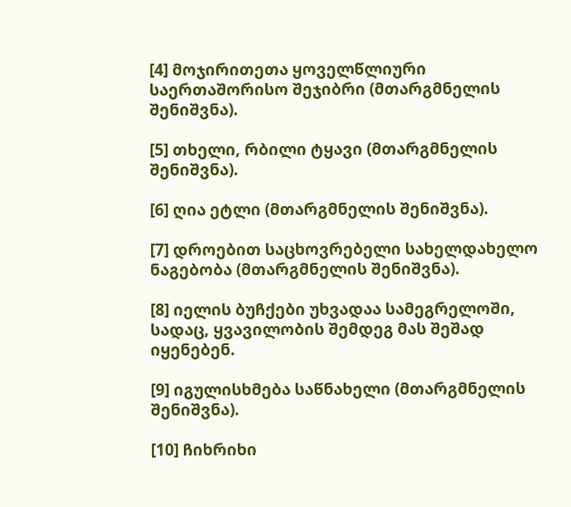[4] მოჯირითეთა ყოველწლიური საერთაშორისო შეჯიბრი (მთარგმნელის შენიშვნა).

[5] თხელი, რბილი ტყავი (მთარგმნელის შენიშვნა).

[6] ღია ეტლი (მთარგმნელის შენიშვნა).

[7] დროებით საცხოვრებელი სახელდახელო ნაგებობა (მთარგმნელის შენიშვნა).

[8] იელის ბუჩქები უხვადაა სამეგრელოში, სადაც, ყვავილობის შემდეგ მას შეშად იყენებენ.

[9] იგულისხმება საწნახელი (მთარგმნელის შენიშვნა).

[10] ჩიხრიხი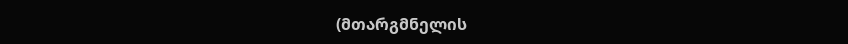(მთარგმნელის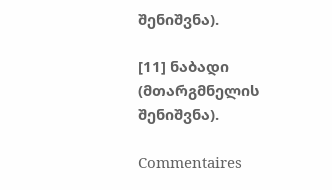შენიშვნა).

[11] ნაბადი (მთარგმნელის შენიშვნა).

Commentaires